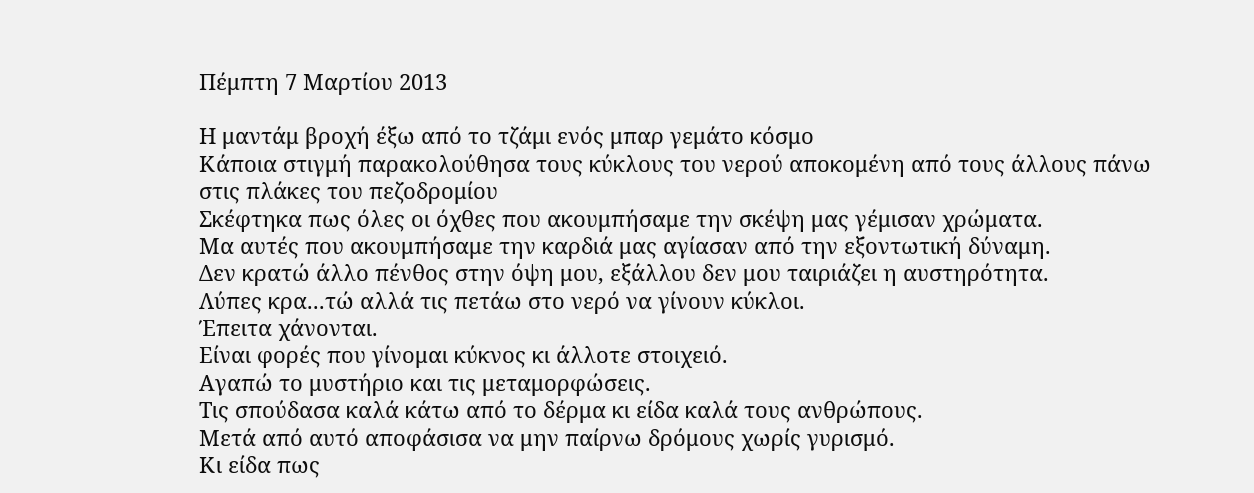Πέμπτη 7 Μαρτίου 2013

Η μαντάμ βροχή έξω από το τζάμι ενός μπαρ γεμάτο κόσμο
Κάποια στιγμή παρακολούθησα τους κύκλους του νερού αποκομένη από τους άλλους πάνω στις πλάκες του πεζοδρομίου
Σκέφτηκα πως όλες οι όχθες που ακουμπήσαμε την σκέψη μας γέμισαν χρώματα.
Μα αυτές που ακουμπήσαμε την καρδιά μας αγίασαν από την εξοντωτική δύναμη.
Δεν κρατώ άλλο πένθος στην όψη μου, εξάλλου δεν μου ταιριάζει η αυστηρότητα.
Λύπες κρα...τώ αλλά τις πετάω στο νερό να γίνουν κύκλοι.
Έπειτα χάνονται.
Είναι φορές που γίνομαι κύκνος κι άλλοτε στοιχειό.
Αγαπώ το μυστήριο και τις μεταμορφώσεις.
Τις σπούδασα καλά κάτω από το δέρμα κι είδα καλά τους ανθρώπους.
Μετά από αυτό αποφάσισα να μην παίρνω δρόμους χωρίς γυρισμό.
Κι είδα πως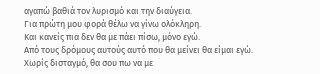αγαπώ βαθιά τον λυρισμό και την διαύγεια.
Για πρώτη μου φορά θέλω να γίνω ολόκληρη.
Και κανείς πια δεν θα με πάει πίσω, μόνο εγώ.
Από τους δρόμους αυτούς αυτό που θα μείνει θα είμαι εγώ.
Χωρίς δισταγμό, θα σου πω να με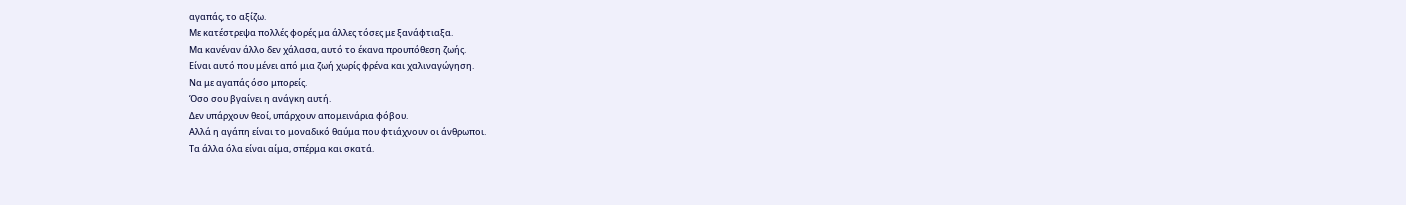αγαπάς, το αξίζω.
Με κατέστρεψα πολλές φορές μα άλλες τόσες με ξανάφτιαξα.
Μα κανέναν άλλο δεν χάλασα, αυτό το έκανα προυπόθεση ζωής.
Είναι αυτό που μένει από μια ζωή χωρίς φρένα και χαλιναγώγηση.
Να με αγαπάς όσο μπορείς.
Όσο σου βγαίνει η ανάγκη αυτή.
Δεν υπάρχουν θεοί, υπάρχουν απομεινάρια φόβου.
Αλλά η αγάπη είναι το μοναδικό θαύμα που φτιάχνουν οι άνθρωποι.
Τα άλλα όλα είναι αίμα, σπέρμα και σκατά.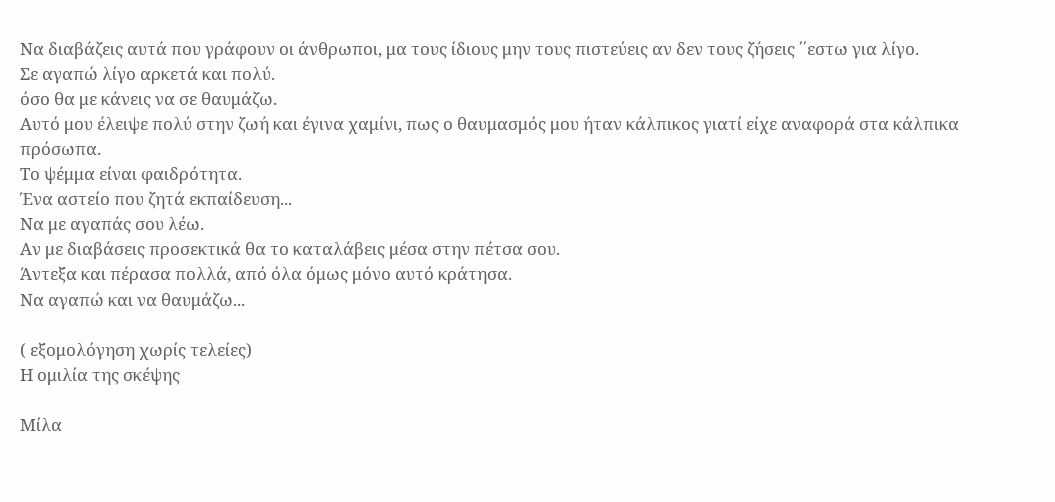Να διαβάζεις αυτά που γράφουν οι άνθρωποι, μα τους ίδιους μην τους πιστεύεις αν δεν τους ζήσεις ΄΄εστω για λίγο.
Σε αγαπώ λίγο αρκετά και πολύ.
όσο θα με κάνεις να σε θαυμάζω.
Αυτό μου έλειψε πολύ στην ζωή και έγινα χαμίνι, πως ο θαυμασμός μου ήταν κάλπικος γιατί είχε αναφορά στα κάλπικα πρόσωπα.
Το ψέμμα είναι φαιδρότητα.
Ένα αστείο που ζητά εκπαίδευση...
Να με αγαπάς σου λέω.
Αν με διαβάσεις προσεκτικά θα το καταλάβεις μέσα στην πέτσα σου.
Άντεξα και πέρασα πολλά, από όλα όμως μόνο αυτό κράτησα.
Να αγαπώ και να θαυμάζω...

( εξομολόγηση χωρίς τελείες)
Η ομιλία της σκέψης

Μίλα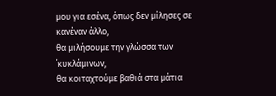μου για εσένα, όπως δεν μίλησες σε κανέναν άλλο,
θα μιλήσουμε την γλώσσα των ΄κυκλάμινων,
θα κοιταχτούμε βαθιά στα μάτια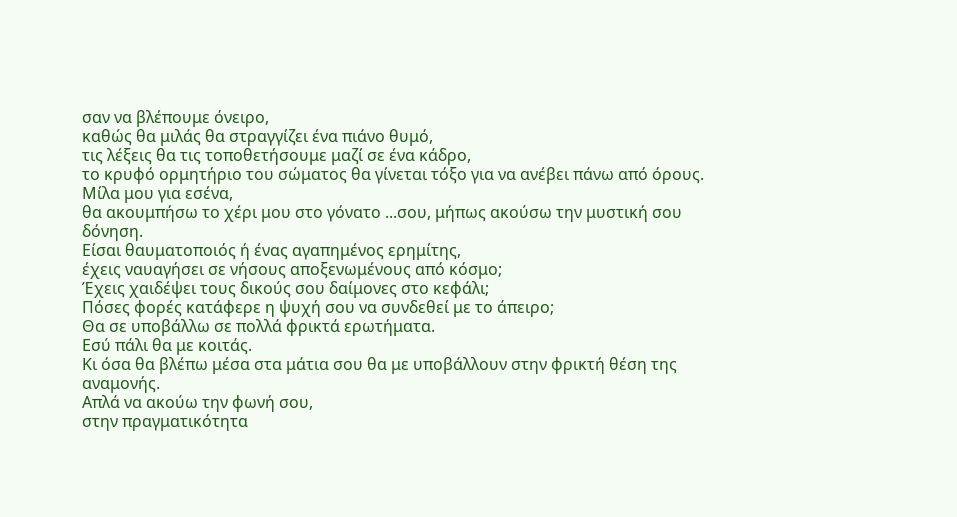σαν να βλέπουμε όνειρο,
καθώς θα μιλάς θα στραγγίζει ένα πιάνο θυμό,
τις λέξεις θα τις τοποθετήσουμε μαζί σε ένα κάδρο,
το κρυφό ορμητήριο του σώματος θα γίνεται τόξο για να ανέβει πάνω από όρους.
Μίλα μου για εσένα,
θα ακουμπήσω το χέρι μου στο γόνατο ...σου, μήπως ακούσω την μυστική σου δόνηση.
Είσαι θαυματοποιός ή ένας αγαπημένος ερημίτης,
έχεις ναυαγήσει σε νήσους αποξενωμένους από κόσμο;
Έχεις χαιδέψει τους δικούς σου δαίμονες στο κεφάλι;
Πόσες φορές κατάφερε η ψυχή σου να συνδεθεί με το άπειρο;
Θα σε υποβάλλω σε πολλά φρικτά ερωτήματα.
Εσύ πάλι θα με κοιτάς.
Κι όσα θα βλέπω μέσα στα μάτια σου θα με υποβάλλουν στην φρικτή θέση της αναμονής.
Απλά να ακούω την φωνή σου,
στην πραγματικότητα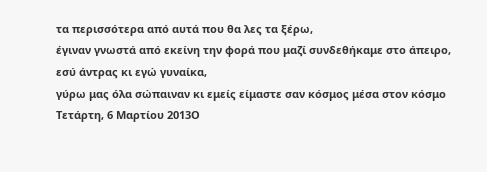τα περισσότερα από αυτά που θα λες τα ξέρω,
έγιναν γνωστά από εκείνη την φορά που μαζί συνδεθήκαμε στο άπειρο,
εσύ άντρας κι εγώ γυναίκα,
γύρω μας όλα σώπαιναν κι εμείς είμαστε σαν κόσμος μέσα στον κόσμο
Τετάρτη, 6 Μαρτίου 2013Ο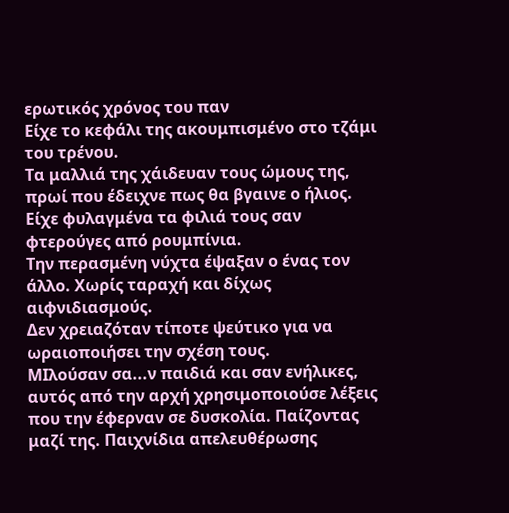ερωτικός χρόνος του παν
Είχε το κεφάλι της ακουμπισμένο στο τζάμι του τρένου.
Τα μαλλιά της χάιδευαν τους ώμους της, πρωί που έδειχνε πως θα βγαινε ο ήλιος.
Είχε φυλαγμένα τα φιλιά τους σαν φτερούγες από ρουμπίνια.
Την περασμένη νύχτα έψαξαν ο ένας τον άλλο. Χωρίς ταραχή και δίχως αιφνιδιασμούς.
Δεν χρειαζόταν τίποτε ψεύτικο για να ωραιοποιήσει την σχέση τους.
ΜΙλούσαν σα...ν παιδιά και σαν ενήλικες, αυτός από την αρχή χρησιμοποιούσε λέξεις που την έφερναν σε δυσκολία. Παίζοντας μαζί της. Παιχνίδια απελευθέρωσης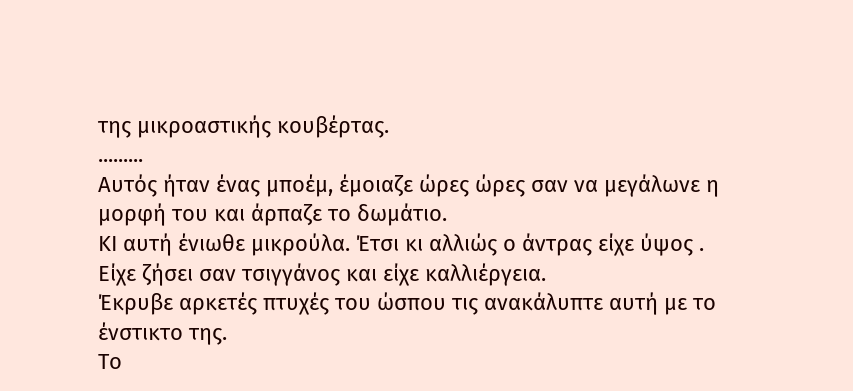της μικροαστικής κουβέρτας.
.........
Αυτός ήταν ένας μποέμ, έμοιαζε ώρες ώρες σαν να μεγάλωνε η μορφή του και άρπαζε το δωμάτιο.
ΚΙ αυτή ένιωθε μικρούλα. Έτσι κι αλλιώς ο άντρας είχε ύψος .
Είχε ζήσει σαν τσιγγάνος και είχε καλλιέργεια.
Έκρυβε αρκετές πτυχές του ώσπου τις ανακάλυπτε αυτή με το ένστικτο της.
Το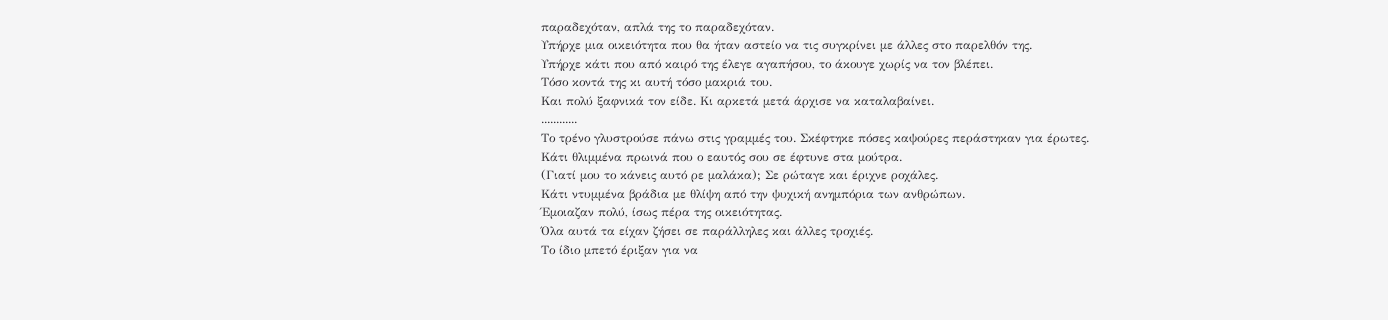παραδεχόταν, απλά της το παραδεχόταν.
Υπήρχε μια οικειότητα που θα ήταν αστείο να τις συγκρίνει με άλλες στο παρελθόν της.
Υπήρχε κάτι που από καιρό της έλεγε αγαπήσου, το άκουγε χωρίς να τον βλέπει.
Τόσο κοντά της κι αυτή τόσο μακριά του.
Και πολύ ξαφνικά τον είδε. Κι αρκετά μετά άρχισε να καταλαβαίνει.
............
Το τρένο γλυστρούσε πάνω στις γραμμές του. Σκέφτηκε πόσες καψούρες περάστηκαν για έρωτες.
Κάτι θλιμμένα πρωινά που ο εαυτός σου σε έφτυνε στα μούτρα.
(Γιατί μου το κάνεις αυτό ρε μαλάκα); Σε ρώταγε και έριχνε ροχάλες.
Κάτι ντυμμένα βράδια με θλίψη από την ψυχική ανημπόρια των ανθρώπων.
Έμοιαζαν πολύ, ίσως πέρα της οικειότητας.
Όλα αυτά τα είχαν ζήσει σε παράλληλες και άλλες τροχιές.
Το ίδιο μπετό έριξαν για να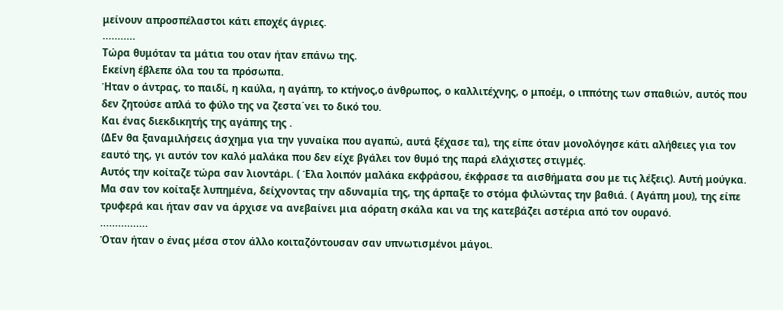μείνουν απροσπέλαστοι κάτι εποχές άγριες.
...........
Τώρα θυμόταν τα μάτια του οταν ήταν επάνω της.
Εκείνη έβλεπε όλα του τα πρόσωπα.
Ήταν ο άντρας, το παιδί, η καύλα, η αγάπη, το κτήνος,ο άνθρωπος, ο καλλιτέχνης, ο μποέμ, ο ιππότης των σπαθιών, αυτός που δεν ζητούσε απλά το φύλο της να ζεστα΄νει το δικό του.
Και ένας διεκδικητής της αγάπης της .
(ΔΕν θα ξαναμιλήσεις άσχημα για την γυναίκα που αγαπώ, αυτά ξέχασε τα), της είπε όταν μονολόγησε κάτι αλήθειες για τον εαυτό της, γι αυτόν τον καλό μαλάκα που δεν είχε βγάλει τον θυμό της παρά ελάχιστες στιγμές.
Αυτός την κοίταζε τώρα σαν λιοντάρι. ( Έλα λοιπόν μαλάκα εκφράσου, έκφρασε τα αισθήματα σου με τις λέξεις). Αυτή μούγκα.
Μα σαν τον κοίταξε λυπημένα, δείχνοντας την αδυναμία της, της άρπαξε το στόμα φιλώντας την βαθιά. ( Αγάπη μου), της είπε τρυφερά και ήταν σαν να άρχισε να ανεβαίνει μια αόρατη σκάλα και να της κατεβάζει αστέρια από τον ουρανό.
................
Όταν ήταν ο ένας μέσα στον άλλο κοιταζόντουσαν σαν υπνωτισμένοι μάγοι.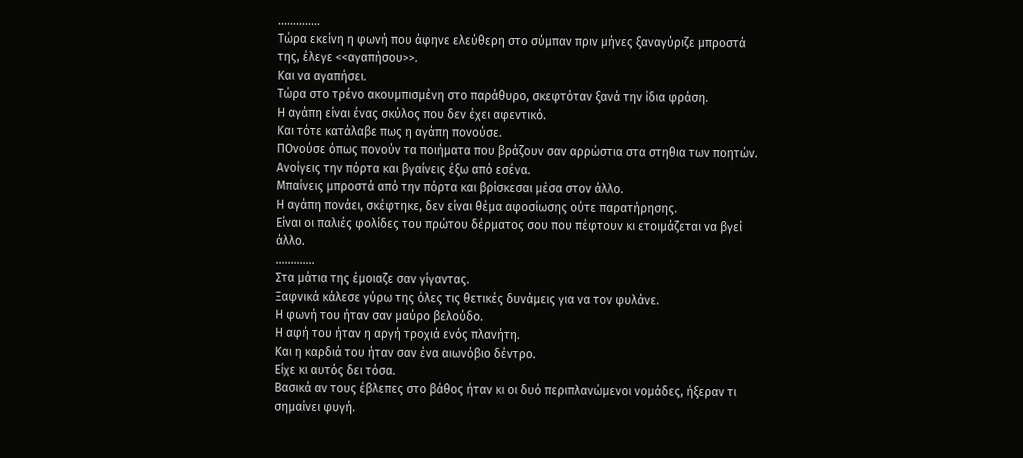..............
Τώρα εκείνη η φωνή που άφηνε ελεύθερη στο σύμπαν πριν μήνες ξαναγύριζε μπροστά της, έλεγε <<αγαπήσου>>.
Και να αγαπήσει.
Τώρα στο τρένο ακουμπισμένη στο παράθυρο, σκεφτόταν ξανά την ίδια φράση.
Η αγάπη είναι ένας σκύλος που δεν έχει αφεντικό.
Και τότε κατάλαβε πως η αγάπη πονούσε.
ΠΟνούσε όπως πονούν τα ποιήματα που βράζουν σαν αρρώστια στα στηθια των ποητών.
Ανοίγεις την πόρτα και βγαίνεις έξω από εσένα.
Μπαίνεις μπροστά από την πόρτα και βρίσκεσαι μέσα στον άλλο.
Η αγάπη πονάει, σκέφτηκε, δεν είναι θέμα αφοσίωσης ούτε παρατήρησης.
Είναι οι παλιές φολίδες του πρώτου δέρματος σου που πέφτουν κι ετοιμάζεται να βγεί άλλο.
.............
Στα μάτια της έμοιαζε σαν γίγαντας.
Ξαφνικά κάλεσε γύρω της όλες τις θετικές δυνάμεις για να τον φυλάνε.
Η φωνή του ήταν σαν μαύρο βελούδο.
Η αφή του ήταν η αργή τροχιά ενός πλανήτη.
Και η καρδιά του ήταν σαν ένα αιωνόβιο δέντρο.
Είχε κι αυτός δει τόσα.
Βασικά αν τους έβλεπες στο βάθος ήταν κι οι δυό περιπλανώμενοι νομάδες, ήξεραν τι σημαίνει φυγή.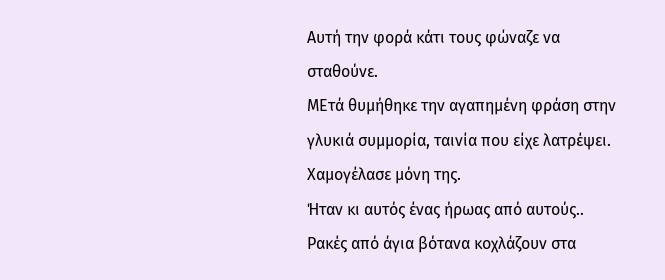Αυτή την φορά κάτι τους φώναζε να σταθούνε.
ΜΕτά θυμήθηκε την αγαπημένη φράση στην γλυκιά συμμορία, ταινία που είχε λατρέψει.
Χαμογέλασε μόνη της.
Ήταν κι αυτός ένας ήρωας από αυτούς..
Ρακές από άγια βότανα κοχλάζουν στα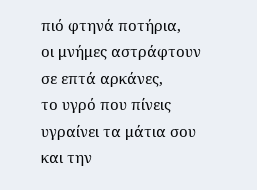πιό φτηνά ποτήρια,
οι μνήμες αστράφτουν σε επτά αρκάνες,
το υγρό που πίνεις υγραίνει τα μάτια σου και την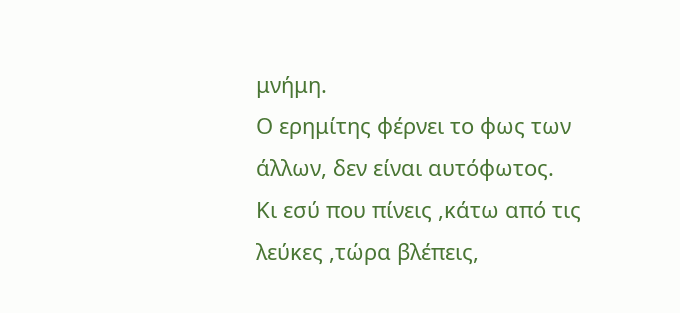μνήμη.
Ο ερημίτης φέρνει το φως των άλλων, δεν είναι αυτόφωτος.
Κι εσύ που πίνεις ,κάτω από τις λεύκες ,τώρα βλέπεις,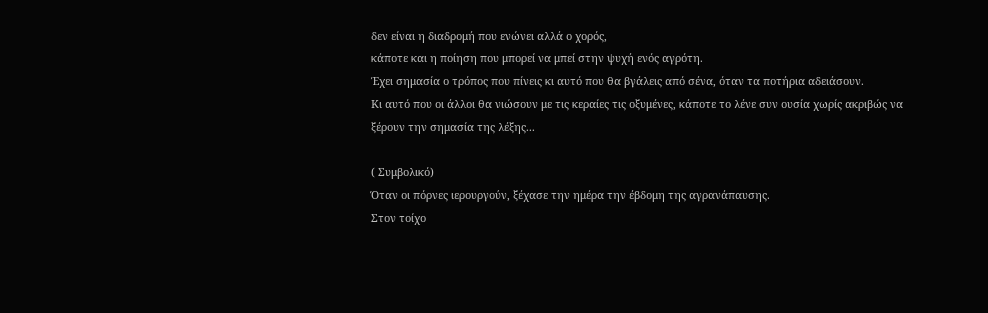δεν είναι η διαδρομή που ενώνει αλλά ο χορός,
κάποτε και η ποίηση που μπορεί να μπεί στην ψυχή ενός αγρότη.
Έχει σημασία ο τρόπος που πίνεις κι αυτό που θα βγάλεις από σένα, όταν τα ποτήρια αδειάσουν.
Κι αυτό που οι άλλοι θα νιώσουν με τις κεραίες τις οξυμένες, κάποτε το λένε συν ουσία χωρίς ακριβώς να ξέρουν την σημασία της λέξης...

( Συμβολικό)
Όταν οι πόρνες ιερουργούν, ξέχασε την ημέρα την έβδομη της αγρανάπαυσης.
Στον τοίχο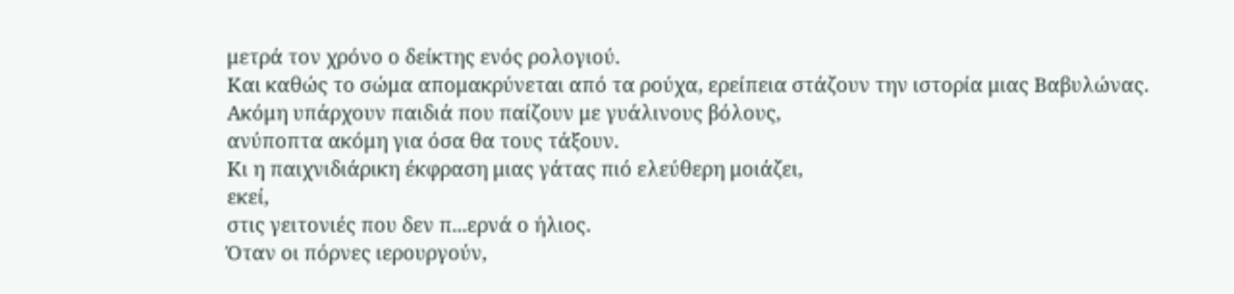μετρά τον χρόνο ο δείκτης ενός ρολογιού.
Και καθώς το σώμα απομακρύνεται από τα ρούχα, ερείπεια στάζουν την ιστορία μιας Βαβυλώνας.
Ακόμη υπάρχουν παιδιά που παίζουν με γυάλινους βόλους,
ανύποπτα ακόμη για όσα θα τους τάξουν.
Κι η παιχνιδιάρικη έκφραση μιας γάτας πιό ελεύθερη μοιάζει,
εκεί,
στις γειτονιές που δεν π...ερνά ο ήλιος.
Όταν οι πόρνες ιερουργούν,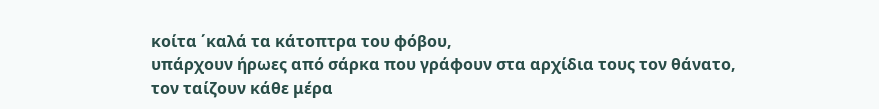κοίτα ΄καλά τα κάτοπτρα του φόβου,
υπάρχουν ήρωες από σάρκα που γράφουν στα αρχίδια τους τον θάνατο,
τον ταίζουν κάθε μέρα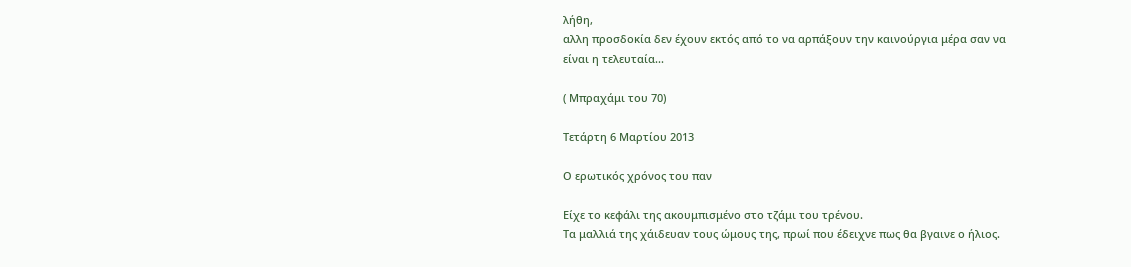λήθη,
αλλη προσδοκία δεν έχουν εκτός από το να αρπάξουν την καινούργια μέρα σαν να είναι η τελευταία...

( Μπραχάμι του 70)

Τετάρτη 6 Μαρτίου 2013

Ο ερωτικός χρόνος του παν

Είχε το κεφάλι της ακουμπισμένο στο τζάμι του τρένου.
Τα μαλλιά της χάιδευαν τους ώμους της, πρωί που έδειχνε πως θα βγαινε ο ήλιος.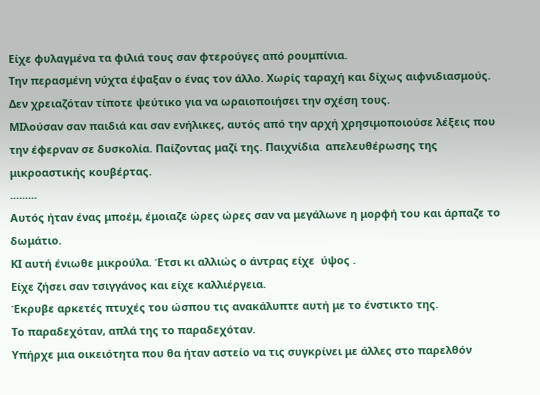Είχε φυλαγμένα τα φιλιά τους σαν φτερούγες από ρουμπίνια.
Την περασμένη νύχτα έψαξαν ο ένας τον άλλο. Χωρίς ταραχή και δίχως αιφνιδιασμούς.
Δεν χρειαζόταν τίποτε ψεύτικο για να ωραιοποιήσει την σχέση τους.
ΜΙλούσαν σαν παιδιά και σαν ενήλικες, αυτός από την αρχή χρησιμοποιούσε λέξεις που την έφερναν σε δυσκολία. Παίζοντας μαζί της. Παιχνίδια  απελευθέρωσης της μικροαστικής κουβέρτας.
.........
Αυτός ήταν ένας μποέμ, έμοιαζε ώρες ώρες σαν να μεγάλωνε η μορφή του και άρπαζε το δωμάτιο.
ΚΙ αυτή ένιωθε μικρούλα. Έτσι κι αλλιώς ο άντρας είχε  ύψος .
Είχε ζήσει σαν τσιγγάνος και είχε καλλιέργεια.
Έκρυβε αρκετές πτυχές του ώσπου τις ανακάλυπτε αυτή με το ένστικτο της.
Το παραδεχόταν, απλά της το παραδεχόταν.
Υπήρχε μια οικειότητα που θα ήταν αστείο να τις συγκρίνει με άλλες στο παρελθόν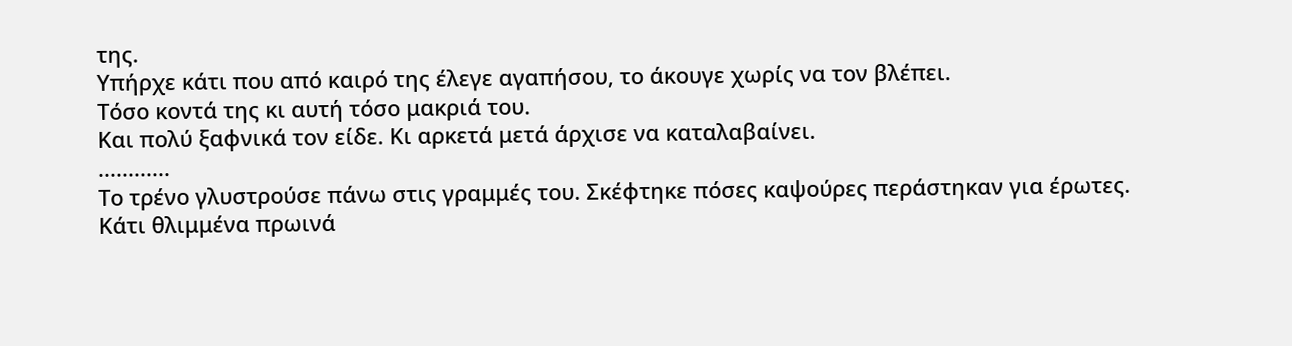της.
Υπήρχε κάτι που από καιρό της έλεγε αγαπήσου, το άκουγε χωρίς να τον βλέπει.
Τόσο κοντά της κι αυτή τόσο μακριά του.
Και πολύ ξαφνικά τον είδε. Κι αρκετά μετά άρχισε να καταλαβαίνει.
............
Το τρένο γλυστρούσε πάνω στις γραμμές του. Σκέφτηκε πόσες καψούρες περάστηκαν για έρωτες.
Κάτι θλιμμένα πρωινά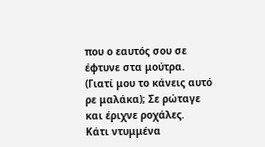που ο εαυτός σου σε έφτυνε στα μούτρα.
(Γιατί μου το κάνεις αυτό ρε μαλάκα); Σε ρώταγε και έριχνε ροχάλες.
Κάτι ντυμμένα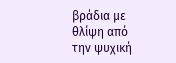βράδια με θλίψη από την ψυχική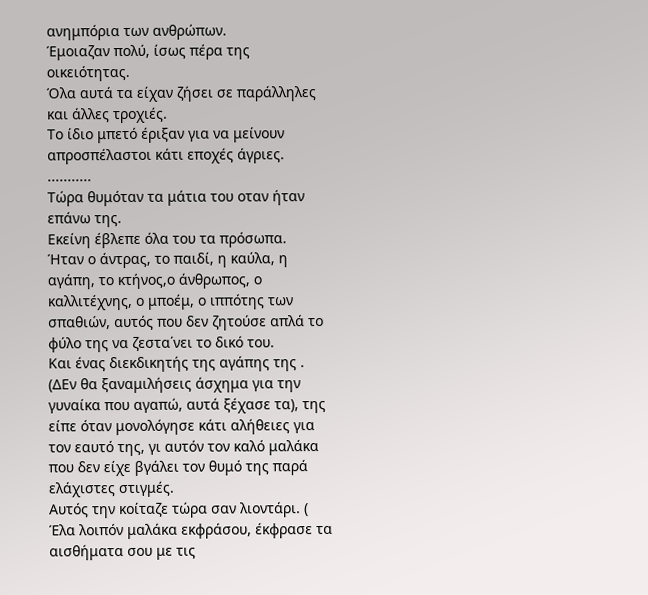ανημπόρια των ανθρώπων.
Έμοιαζαν πολύ, ίσως πέρα της οικειότητας.
Όλα αυτά τα είχαν ζήσει σε παράλληλες και άλλες τροχιές.
Το ίδιο μπετό έριξαν για να μείνουν απροσπέλαστοι κάτι εποχές άγριες.
...........
Τώρα θυμόταν τα μάτια του οταν ήταν επάνω της.
Εκείνη έβλεπε όλα του τα πρόσωπα.
Ήταν ο άντρας, το παιδί, η καύλα, η αγάπη, το κτήνος,ο άνθρωπος, ο καλλιτέχνης, ο μποέμ, ο ιππότης των σπαθιών, αυτός που δεν ζητούσε απλά το φύλο της να ζεστα΄νει το δικό του.
Και ένας διεκδικητής της αγάπης της .
(ΔΕν θα ξαναμιλήσεις άσχημα για την γυναίκα που αγαπώ, αυτά ξέχασε τα), της είπε όταν μονολόγησε κάτι αλήθειες για τον εαυτό της, γι αυτόν τον καλό μαλάκα που δεν είχε βγάλει τον θυμό της παρά ελάχιστες στιγμές.
Αυτός την κοίταζε τώρα σαν λιοντάρι. ( Έλα λοιπόν μαλάκα εκφράσου, έκφρασε τα αισθήματα σου με τις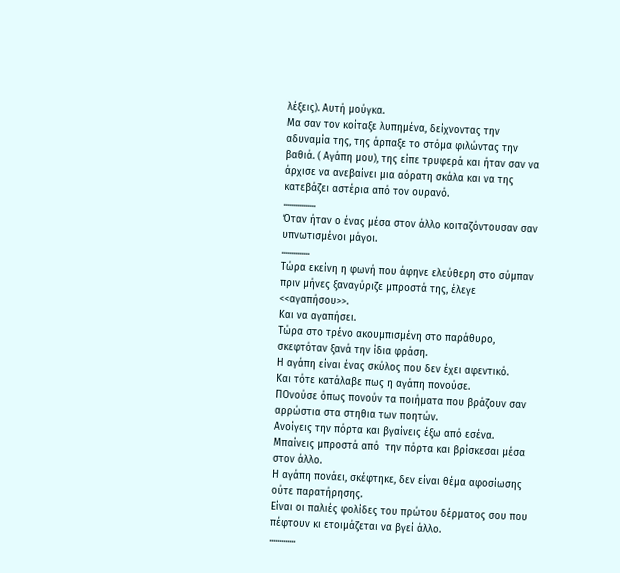λέξεις). Αυτή μούγκα.
Μα σαν τον κοίταξε λυπημένα, δείχνοντας την αδυναμία της, της άρπαξε το στόμα φιλώντας την βαθιά. ( Αγάπη μου), της είπε τρυφερά και ήταν σαν να άρχισε να ανεβαίνει μια αόρατη σκάλα και να της κατεβάζει αστέρια από τον ουρανό.
................
Όταν ήταν ο ένας μέσα στον άλλο κοιταζόντουσαν σαν υπνωτισμένοι μάγοι.
..............
Τώρα εκείνη η φωνή που άφηνε ελεύθερη στο σύμπαν πριν μήνες ξαναγύριζε μπροστά της, έλεγε <<αγαπήσου>>.
Και να αγαπήσει.
Τώρα στο τρένο ακουμπισμένη στο παράθυρο, σκεφτόταν ξανά την ίδια φράση.
Η αγάπη είναι ένας σκύλος που δεν έχει αφεντικό.
Και τότε κατάλαβε πως η αγάπη πονούσε.
ΠΟνούσε όπως πονούν τα ποιήματα που βράζουν σαν αρρώστια στα στηθια των ποητών.
Ανοίγεις την πόρτα και βγαίνεις έξω από εσένα.
Μπαίνεις μπροστά από  την πόρτα και βρίσκεσαι μέσα στον άλλο.
Η αγάπη πονάει, σκέφτηκε, δεν είναι θέμα αφοσίωσης ούτε παρατήρησης.
Είναι οι παλιές φολίδες του πρώτου δέρματος σου που πέφτουν κι ετοιμάζεται να βγεί άλλο.
.............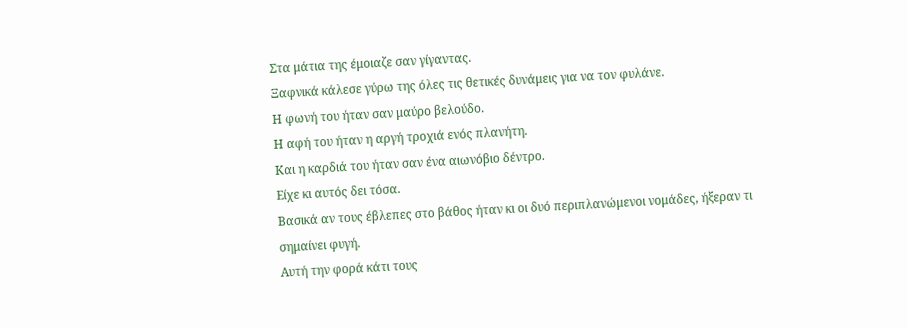Στα μάτια της έμοιαζε σαν γίγαντας.
Ξαφνικά κάλεσε γύρω της όλες τις θετικές δυνάμεις για να τον φυλάνε.
Η φωνή του ήταν σαν μαύρο βελούδο.
Η αφή του ήταν η αργή τροχιά ενός πλανήτη.
Και η καρδιά του ήταν σαν ένα αιωνόβιο δέντρο.
Είχε κι αυτός δει τόσα.
Βασικά αν τους έβλεπες στο βάθος ήταν κι οι δυό περιπλανώμενοι νομάδες, ήξεραν τι σημαίνει φυγή.
Αυτή την φορά κάτι τους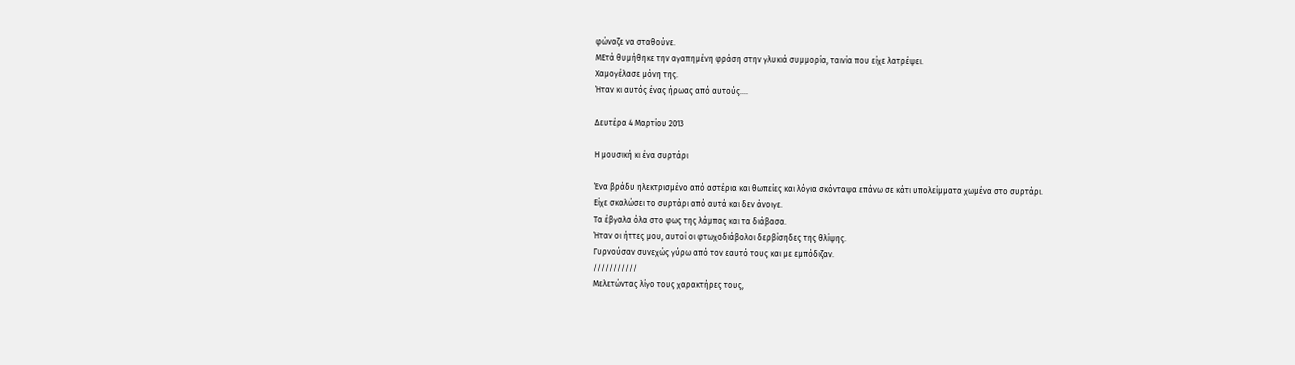φώναζε να σταθούνε.
ΜΕτά θυμήθηκε την αγαπημένη φράση στην γλυκιά συμμορία, ταινία που είχε λατρέψει.
Χαμογέλασε μόνη της.
Ήταν κι αυτός ένας ήρωας από αυτούς....

Δευτέρα 4 Μαρτίου 2013

Η μουσική κι ένα συρτάρι

Ένα βράδυ ηλεκτρισμένο από αστέρια και θωπείες και λόγια σκόνταψα επάνω σε κάτι υπολείμματα χωμένα στο συρτάρι.
Είχε σκαλώσει το συρτάρι από αυτά και δεν άνοιγε.
Τα έβγαλα όλα στο φως της λάμπας και τα διάβασα.
Ήταν οι ήττες μου, αυτοί οι φτωχοδιάβολοι δερβίσηδες της θλίψης.
Γυρνούσαν συνεχώς γύρω από τον εαυτό τους και με εμπόδιζαν.
///////////
Μελετώντας λίγο τους χαρακτήρες τους,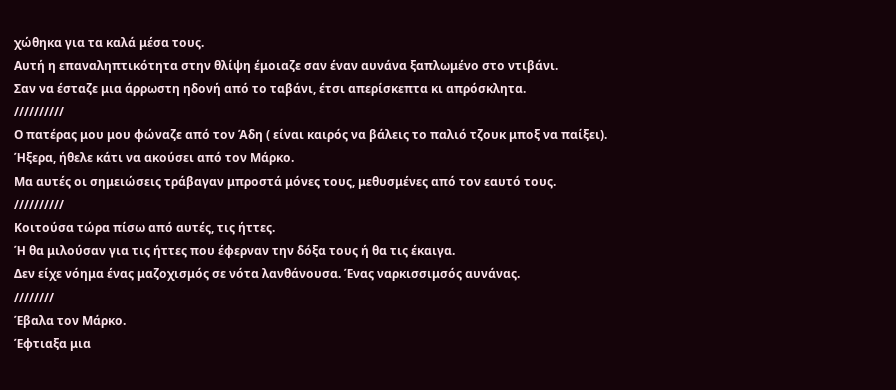χώθηκα για τα καλά μέσα τους.
Αυτή η επαναληπτικότητα στην θλίψη έμοιαζε σαν έναν αυνάνα ξαπλωμένο στο ντιβάνι.
Σαν να έσταζε μια άρρωστη ηδονή από το ταβάνι, έτσι απερίσκεπτα κι απρόσκλητα.
//////////
Ο πατέρας μου μου φώναζε από τον Άδη ( είναι καιρός να βάλεις το παλιό τζουκ μποξ να παίξει).
Ήξερα, ήθελε κάτι να ακούσει από τον Μάρκο.
Μα αυτές οι σημειώσεις τράβαγαν μπροστά μόνες τους, μεθυσμένες από τον εαυτό τους.
//////////
Κοιτούσα τώρα πίσω από αυτές, τις ήττες.
Ή θα μιλούσαν για τις ήττες που έφερναν την δόξα τους ή θα τις έκαιγα.
Δεν είχε νόημα ένας μαζοχισμός σε νότα λανθάνουσα. Ένας ναρκισσιμσός αυνάνας.
////////
Έβαλα τον Μάρκο.
Έφτιαξα μια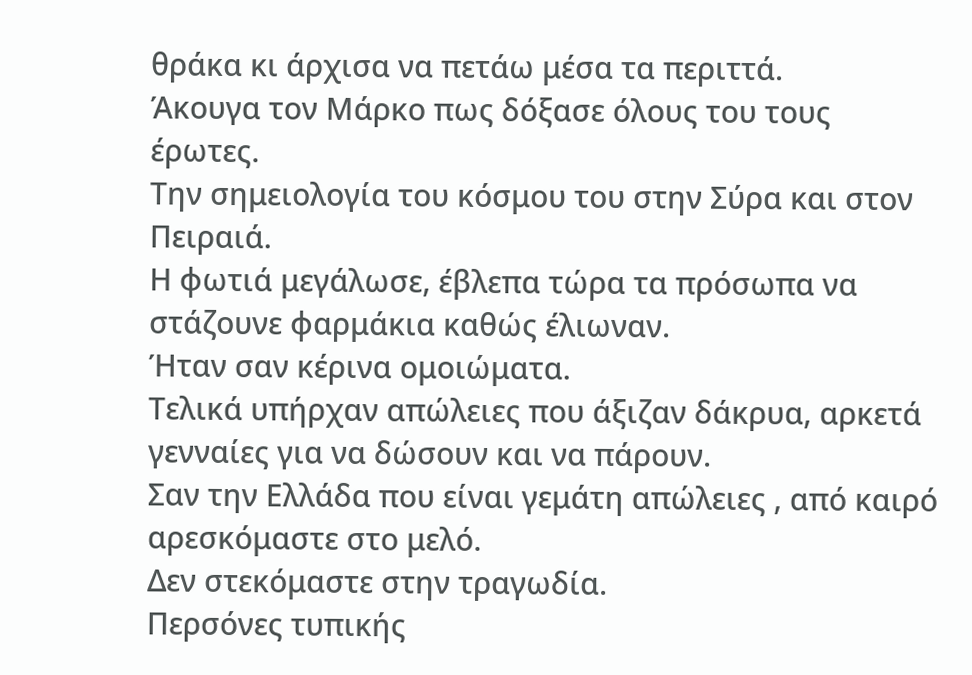θράκα κι άρχισα να πετάω μέσα τα περιττά.
Άκουγα τον Μάρκο πως δόξασε όλους του τους έρωτες.
Την σημειολογία του κόσμου του στην Σύρα και στον Πειραιά.
Η φωτιά μεγάλωσε, έβλεπα τώρα τα πρόσωπα να στάζουνε φαρμάκια καθώς έλιωναν.
Ήταν σαν κέρινα ομοιώματα.
Τελικά υπήρχαν απώλειες που άξιζαν δάκρυα, αρκετά γενναίες για να δώσουν και να πάρουν.
Σαν την Ελλάδα που είναι γεμάτη απώλειες , από καιρό αρεσκόμαστε στο μελό.
Δεν στεκόμαστε στην τραγωδία.
Περσόνες τυπικής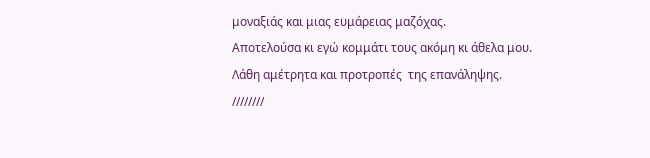μοναξιάς και μιας ευμάρειας μαζόχας.
Αποτελούσα κι εγώ κομμάτι τους ακόμη κι άθελα μου.
Λάθη αμέτρητα και προτροπές  της επανάληψης.
////////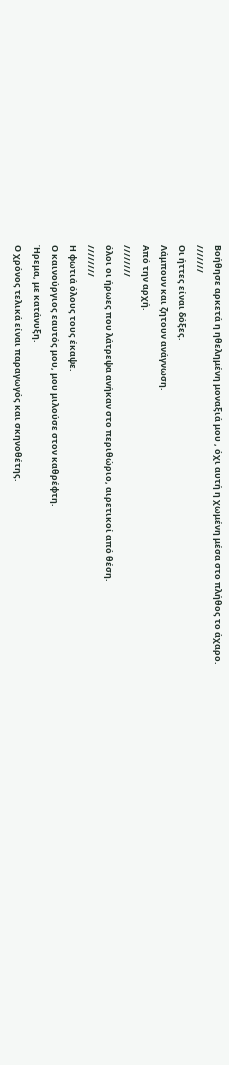Βοήθησε αρκετά η ηθελημένη μοναξιά μου , όχι αυτή η χωμένη μέσα στο πλήθος το άχαρο.
///////
Οι ήττες είναι δόξες.
Λάμπουν και ζητουν ανάγνωση.
Από την αρχή.
////////
όλοι οι ήρωες που λάτρεψα ανήκαν στο περιθώριο, αιρετικοί από θέση.
////////
Η φωτιά όλους τους έκαψε.
Ο καινούργιος εαυτός μου, μου μιλούσε στον καθρέφτη.
Ήρεμα, με κατάνυξη.
Ο χρόνος τελικά είναι παραγωγός και σκηνοθέτης.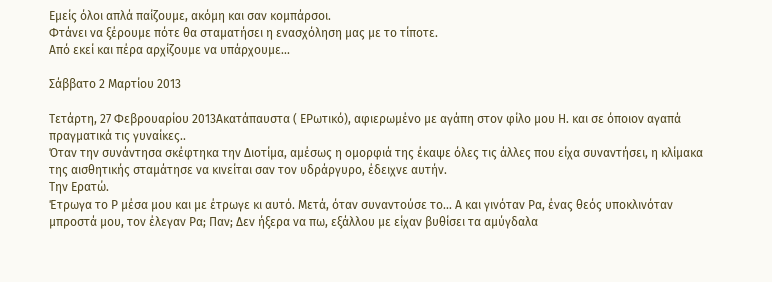Εμείς όλοι απλά παίζουμε, ακόμη και σαν κομπάρσοι.
Φτάνει να ξέρουμε πότε θα σταματήσει η ενασχόληση μας με το τίποτε.
Από εκεί και πέρα αρχίζουμε να υπάρχουμε...

Σάββατο 2 Μαρτίου 2013

Τετάρτη, 27 Φεβρουαρίου 2013Ακατάπαυστα ( ΕΡωτικό), αφιερωμένο με αγάπη στον φίλο μου Η. και σε όποιον αγαπά πραγματικά τις γυναίκες..
Όταν την συνάντησα σκέφτηκα την Διοτίμα, αμέσως η ομορφιά της έκαψε όλες τις άλλες που είχα συναντήσει, η κλίμακα της αισθητικής σταμάτησε να κινείται σαν τον υδράργυρο, έδειχνε αυτήν.
Την Ερατώ.
Έτρωγα το Ρ μέσα μου και με έτρωγε κι αυτό. Μετά, όταν συναντούσε το... Α και γινόταν Ρα, ένας θεός υποκλινόταν μπροστά μου, τον έλεγαν Ρα; Παν; Δεν ήξερα να πω, εξάλλου με είχαν βυθίσει τα αμύγδαλα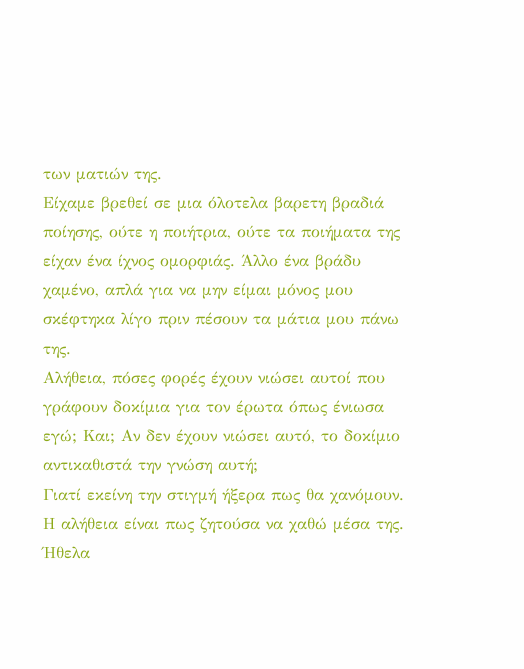των ματιών της.
Είχαμε βρεθεί σε μια όλοτελα βαρετη βραδιά ποίησης, ούτε η ποιήτρια, ούτε τα ποιήματα της είχαν ένα ίχνος ομορφιάς. Άλλο ένα βράδυ χαμένο, απλά για να μην είμαι μόνος μου σκέφτηκα λίγο πριν πέσουν τα μάτια μου πάνω της.
Αλήθεια, πόσες φορές έχουν νιώσει αυτοί που γράφουν δοκίμια για τον έρωτα όπως ένιωσα εγώ; Και; Αν δεν έχουν νιώσει αυτό, το δοκίμιο αντικαθιστά την γνώση αυτή;
Γιατί εκείνη την στιγμή ήξερα πως θα χανόμουν. Η αλήθεια είναι πως ζητούσα να χαθώ μέσα της.
Ήθελα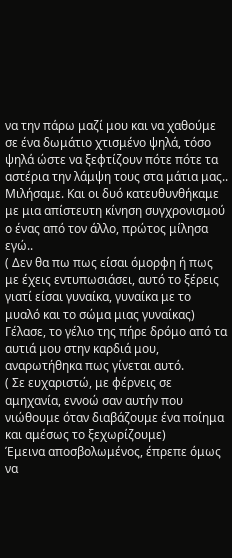να την πάρω μαζί μου και να χαθούμε σε ένα δωμάτιο χτισμένο ψηλά, τόσο ψηλά ώστε να ξεφτίζουν πότε πότε τα αστέρια την λάμψη τους στα μάτια μας..
Μιλήσαμε. Και οι δυό κατευθυνθήκαμε με μια απίστευτη κίνηση συγχρονισμού ο ένας από τον άλλο, πρώτος μίλησα εγώ..
( Δεν θα πω πως είσαι όμορφη ή πως με έχεις εντυπωσιάσει, αυτό το ξέρεις γιατί είσαι γυναίκα, γυναίκα με το μυαλό και το σώμα μιας γυναίκας)
Γέλασε, το γέλιο της πήρε δρόμο από τα αυτιά μου στην καρδιά μου, αναρωτήθηκα πως γίνεται αυτό.
( Σε ευχαριστώ, με φέρνεις σε αμηχανία, εννοώ σαν αυτήν που νιώθουμε όταν διαβάζουμε ένα ποίημα και αμέσως το ξεχωρίζουμε)
Έμεινα αποσβολωμένος, έπρεπε όμως να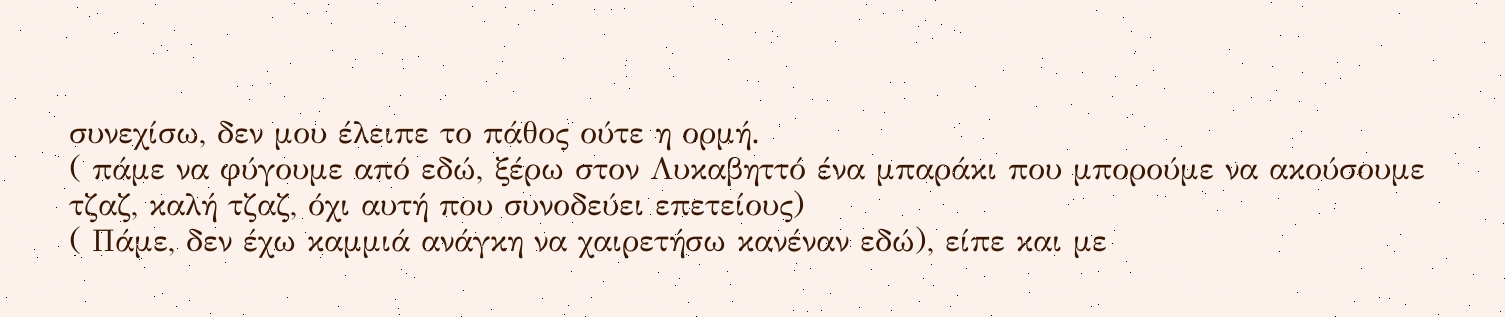συνεχίσω, δεν μου έλειπε το πάθος ούτε η ορμή.
( πάμε να φύγουμε από εδώ, ξέρω στον Λυκαβηττό ένα μπαράκι που μπορούμε να ακούσουμε τζαζ, καλή τζαζ, όχι αυτή που συνοδεύει επετείους)
( Πάμε, δεν έχω καμμιά ανάγκη να χαιρετήσω κανέναν εδώ), είπε και με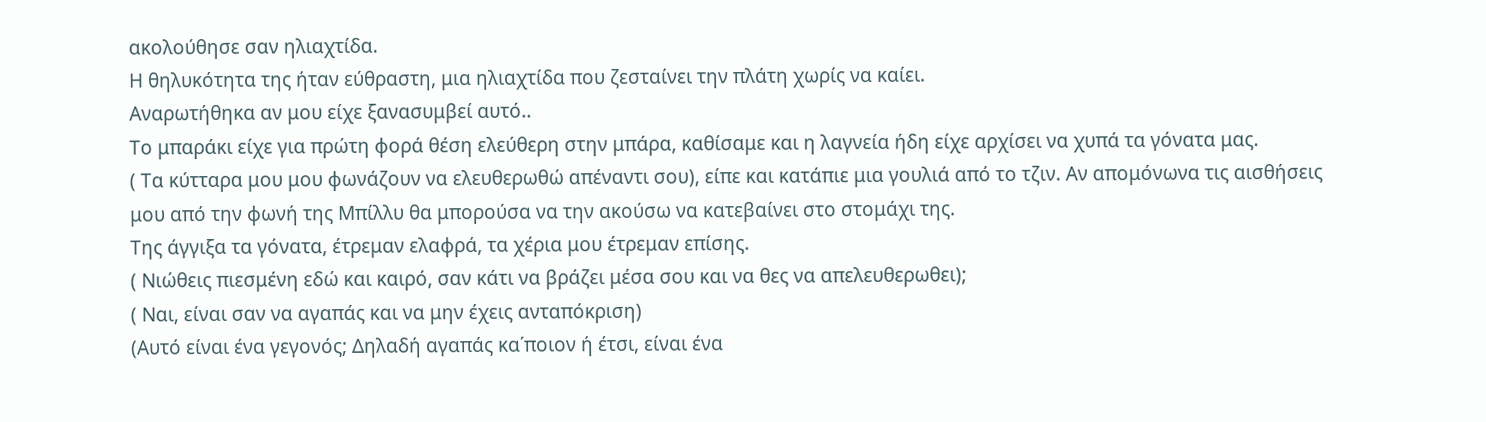ακολούθησε σαν ηλιαχτίδα.
Η θηλυκότητα της ήταν εύθραστη, μια ηλιαχτίδα που ζεσταίνει την πλάτη χωρίς να καίει.
Αναρωτήθηκα αν μου είχε ξανασυμβεί αυτό..
Το μπαράκι είχε για πρώτη φορά θέση ελεύθερη στην μπάρα, καθίσαμε και η λαγνεία ήδη είχε αρχίσει να χυπά τα γόνατα μας.
( Τα κύτταρα μου μου φωνάζουν να ελευθερωθώ απέναντι σου), είπε και κατάπιε μια γουλιά από το τζιν. Αν απομόνωνα τις αισθήσεις μου από την φωνή της Μπίλλυ θα μπορούσα να την ακούσω να κατεβαίνει στο στομάχι της.
Της άγγιξα τα γόνατα, έτρεμαν ελαφρά, τα χέρια μου έτρεμαν επίσης.
( Νιώθεις πιεσμένη εδώ και καιρό, σαν κάτι να βράζει μέσα σου και να θες να απελευθερωθει);
( Ναι, είναι σαν να αγαπάς και να μην έχεις ανταπόκριση)
(Αυτό είναι ένα γεγονός; Δηλαδή αγαπάς κα΄ποιον ή έτσι, είναι ένα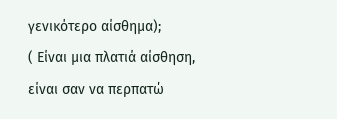γενικότερο αίσθημα);
( Είναι μια πλατιά αίσθηση, είναι σαν να περπατώ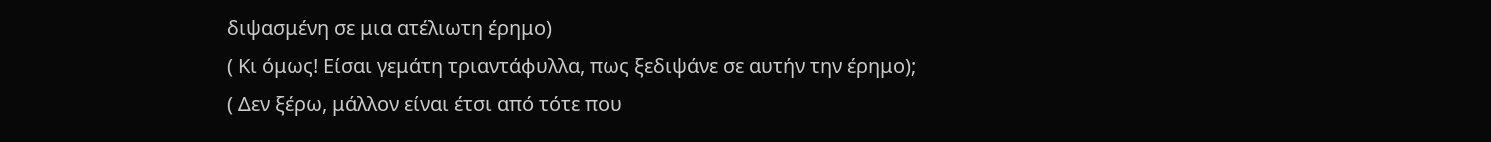διψασμένη σε μια ατέλιωτη έρημο)
( Κι όμως! Είσαι γεμάτη τριαντάφυλλα, πως ξεδιψάνε σε αυτήν την έρημο);
( Δεν ξέρω, μάλλον είναι έτσι από τότε που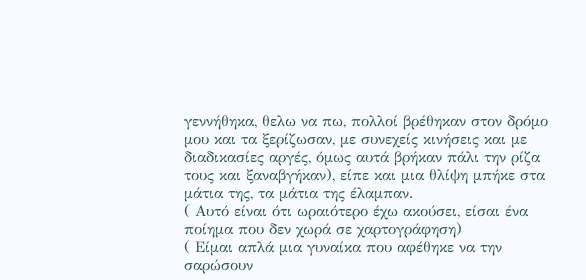γεννήθηκα, θελω να πω, πολλοί βρέθηκαν στον δρόμο μου και τα ξερίζωσαν, με συνεχείς κινήσεις και με διαδικασίες αργές, όμως αυτά βρήκαν πάλι την ρίζα τους και ξαναβγήκαν), είπε και μια θλίψη μπήκε στα μάτια της, τα μάτια της έλαμπαν.
( Αυτό είναι ότι ωραιότερο έχω ακούσει, είσαι ένα ποίημα που δεν χωρά σε χαρτογράφηση)
( Είμαι απλά μια γυναίκα που αφέθηκε να την σαρώσουν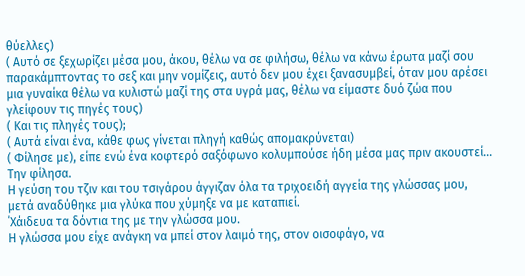θύελλες)
( Αυτό σε ξεχωρίζει μέσα μου, άκου, θέλω να σε φιλήσω, θέλω να κάνω έρωτα μαζί σου παρακάμπτοντας το σεξ και μην νομίζεις, αυτό δεν μου έχει ξανασυμβεί, όταν μου αρέσει μια γυναίκα θέλω να κυλιστώ μαζί της στα υγρά μας, θέλω να είμαστε δυό ζώα που γλείφουν τις πηγές τους)
( Και τις πληγές τους);
( Αυτά είναι ένα, κάθε φως γίνεται πληγή καθώς απομακρύνεται)
( Φίλησε με), είπε ενώ ένα κοφτερό σαξόφωνο κολυμπούσε ήδη μέσα μας πριν ακουστεί...
Την φίλησα.
Η γεύση του τζιν και του τσιγάρου άγγιζαν όλα τα τριχοειδή αγγεία της γλώσσας μου, μετά αναδύθηκε μια γλύκα που χύμηξε να με καταπιεί.
΄Χάιδευα τα δόντια της με την γλώσσα μου.
Η γλώσσα μου είχε ανάγκη να μπεί στον λαιμό της, στον οισοφάγο, να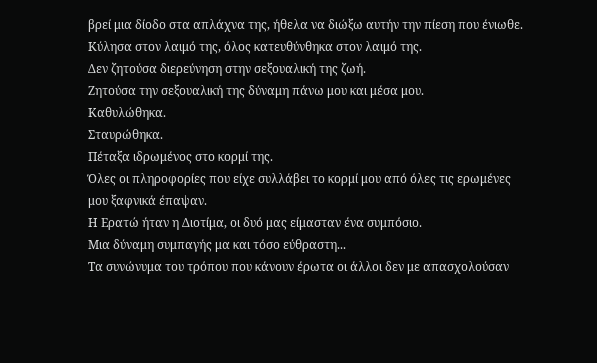βρεί μια δίοδο στα απλάχνα της, ήθελα να διώξω αυτήν την πίεση που ένιωθε.
Κύλησα στον λαιμό της, όλος κατευθύνθηκα στον λαιμό της.
Δεν ζητούσα διερεύνηση στην σεξουαλική της ζωή.
Ζητούσα την σεξουαλική της δύναμη πάνω μου και μέσα μου.
Καθυλώθηκα.
Σταυρώθηκα.
Πέταξα ιδρωμένος στο κορμί της.
Όλες οι πληροφορίες που είχε συλλάβει το κορμί μου από όλες τις ερωμένες μου ξαφνικά έπαψαν.
Η Ερατώ ήταν η Διοτίμα, οι δυό μας είμασταν ένα συμπόσιο.
Μια δύναμη συμπαγής μα και τόσο εύθραστη...
Τα συνώνυμα του τρόπου που κάνουν έρωτα οι άλλοι δεν με απασχολούσαν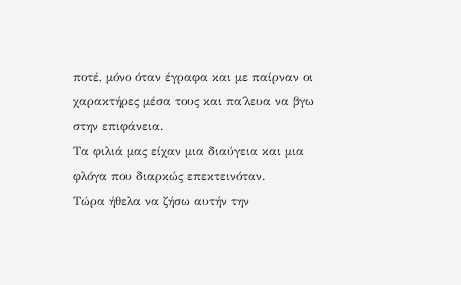ποτέ, μόνο όταν έγραφα και με παίρναν οι χαρακτήρες μέσα τους και πα΄λευα να βγω στην επιφάνεια.
Τα φιλιά μας είχαν μια διαύγεια και μια φλόγα που διαρκώς επεκτεινόταν.
Τώρα ήθελα να ζήσω αυτήν την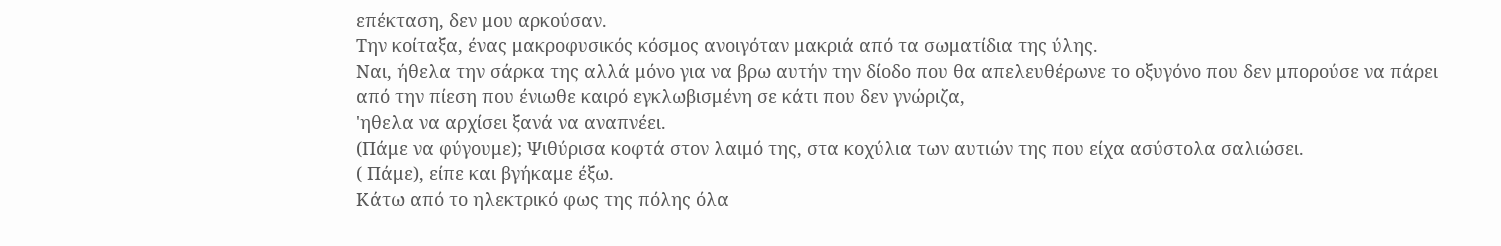επέκταση, δεν μου αρκούσαν.
Την κοίταξα, ένας μακροφυσικός κόσμος ανοιγόταν μακριά από τα σωματίδια της ύλης.
Ναι, ήθελα την σάρκα της αλλά μόνο για να βρω αυτήν την δίοδο που θα απελευθέρωνε το οξυγόνο που δεν μπορούσε να πάρει από την πίεση που ένιωθε καιρό εγκλωβισμένη σε κάτι που δεν γνώριζα,
'ηθελα να αρχίσει ξανά να αναπνέει.
(Πάμε να φύγουμε); Ψιθύρισα κοφτά στον λαιμό της, στα κοχύλια των αυτιών της που είχα ασύστολα σαλιώσει.
( Πάμε), είπε και βγήκαμε έξω.
Κάτω από το ηλεκτρικό φως της πόλης όλα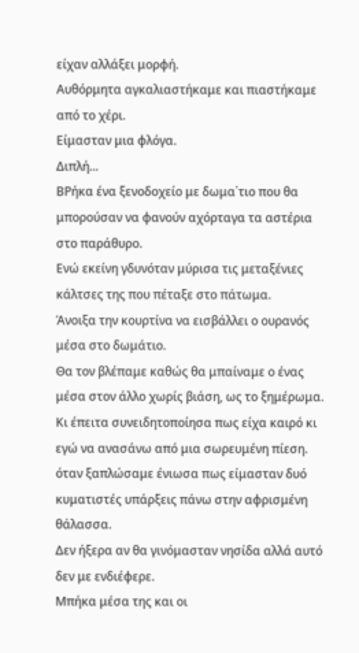είχαν αλλάξει μορφή.
Αυθόρμητα αγκαλιαστήκαμε και πιαστήκαμε από το χέρι.
Είμασταν μια φλόγα.
Διπλή...
ΒΡήκα ένα ξενοδοχείο με δωμα΄τιο που θα μπορούσαν να φανούν αχόρταγα τα αστέρια στο παράθυρο.
Ενώ εκείνη γδυνόταν μύρισα τις μεταξένιες κάλτσες της που πέταξε στο πάτωμα.
Άνοιξα την κουρτίνα να εισβάλλει ο ουρανός μέσα στο δωμάτιο.
Θα τον βλέπαμε καθώς θα μπαίναμε ο ένας μέσα στον άλλο χωρίς βιάση, ως το ξημέρωμα.
Κι έπειτα συνειδητοποίησα πως είχα καιρό κι εγώ να ανασάνω από μια σωρευμένη πίεση.
όταν ξαπλώσαμε ένιωσα πως είμασταν δυό κυματιστές υπάρξεις πάνω στην αφρισμένη θάλασσα.
Δεν ήξερα αν θα γινόμασταν νησίδα αλλά αυτό δεν με ενδιέφερε.
Μπήκα μέσα της και οι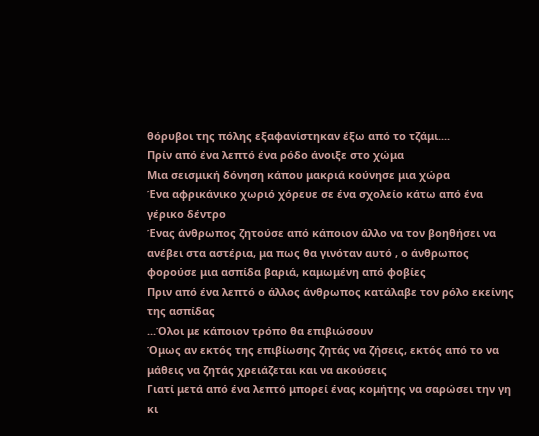θόρυβοι της πόλης εξαφανίστηκαν έξω από το τζάμι....
Πρίν από ένα λεπτό ένα ρόδο άνοιξε στο χώμα
Μια σεισμική δόνηση κάπου μακριά κούνησε μια χώρα
Ένα αφρικάνικο χωριό χόρευε σε ένα σχολείο κάτω από ένα γέρικο δέντρο
Ένας άνθρωπος ζητούσε από κάποιον άλλο να τον βοηθήσει να ανέβει στα αστέρια, μα πως θα γινόταν αυτό , ο άνθρωπος φορούσε μια ασπίδα βαριά, καμωμένη από φοβίες
Πριν από ένα λεπτό ο άλλος άνθρωπος κατάλαβε τον ρόλο εκείνης της ασπίδας
...Όλοι με κάποιον τρόπο θα επιβιώσουν
Όμως αν εκτός της επιβίωσης ζητάς να ζήσεις, εκτός από το να μάθεις να ζητάς χρειάζεται και να ακούσεις
Γιατί μετά από ένα λεπτό μπορεί ένας κομήτης να σαρώσει την γη κι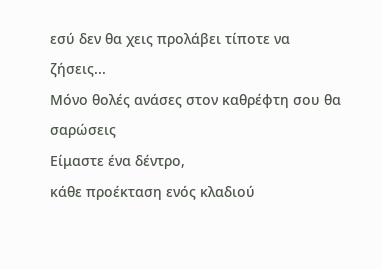εσύ δεν θα χεις προλάβει τίποτε να ζήσεις...
Μόνο θολές ανάσες στον καθρέφτη σου θα σαρώσεις
Είμαστε ένα δέντρο,
κάθε προέκταση ενός κλαδιού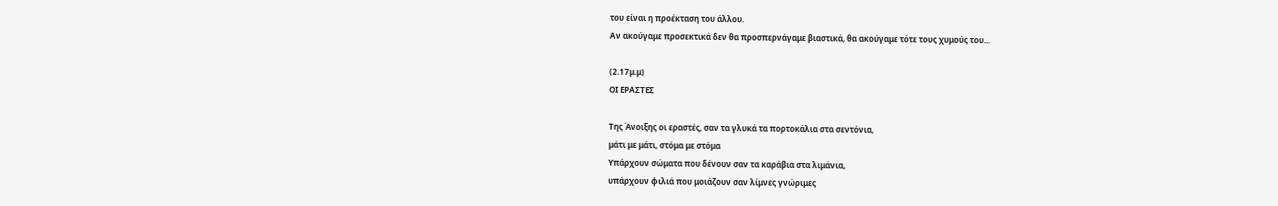του είναι η προέκταση του άλλου.
Αν ακούγαμε προσεκτικά δεν θα προσπερνάγαμε βιαστικά, θα ακούγαμε τότε τους χυμούς του...

(2.17μ.μ)
ΟΙ ΕΡΑΣΤΕΣ

Της Άνοιξης οι εραστές, σαν τα γλυκά τα πορτοκάλια στα σεντόνια,
μάτι με μάτι, στόμα με στόμα
Υπάρχουν σώματα που δένουν σαν τα καράβια στα λιμάνια,
υπάρχουν φιλιά που μοιάζουν σαν λίμνες γνώριμες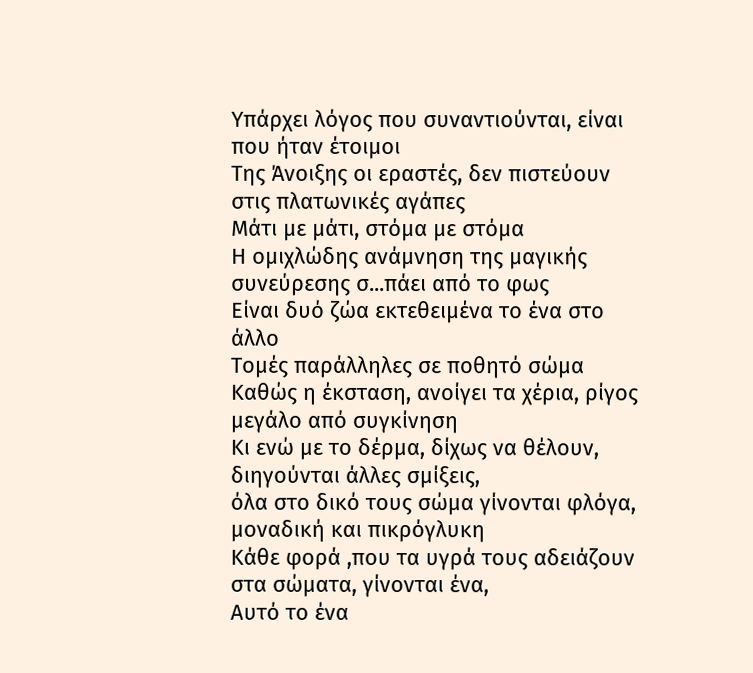Υπάρχει λόγος που συναντιούνται, είναι που ήταν έτοιμοι
Της Άνοιξης οι εραστές, δεν πιστεύουν στις πλατωνικές αγάπες
Μάτι με μάτι, στόμα με στόμα
Η ομιχλώδης ανάμνηση της μαγικής συνεύρεσης σ...πάει από το φως
Είναι δυό ζώα εκτεθειμένα το ένα στο άλλο
Τομές παράλληλες σε ποθητό σώμα
Καθώς η έκσταση, ανοίγει τα χέρια, ρίγος μεγάλο από συγκίνηση
Κι ενώ με το δέρμα, δίχως να θέλουν, διηγούνται άλλες σμίξεις,
όλα στο δικό τους σώμα γίνονται φλόγα,
μοναδική και πικρόγλυκη
Κάθε φορά ,που τα υγρά τους αδειάζουν στα σώματα, γίνονται ένα,
Αυτό το ένα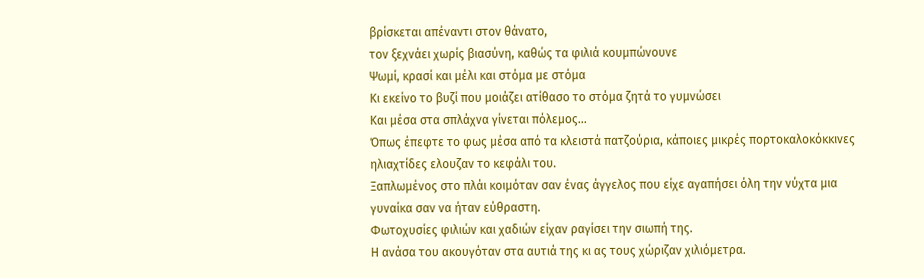βρίσκεται απέναντι στον θάνατο,
τον ξεχνάει χωρίς βιασύνη, καθώς τα φιλιά κουμπώνουνε
Ψωμί, κρασί και μέλι και στόμα με στόμα
Κι εκείνο το βυζί που μοιάζει ατίθασο το στόμα ζητά το γυμνώσει
Και μέσα στα σπλάχνα γίνεται πόλεμος...
Όπως έπεφτε το φως μέσα από τα κλειστά πατζούρια, κάποιες μικρές πορτοκαλοκόκκινες ηλιαχτίδες ελουζαν το κεφάλι του.
Ξαπλωμένος στο πλάι κοιμόταν σαν ένας άγγελος που είχε αγαπήσει όλη την νύχτα μια γυναίκα σαν να ήταν εύθραστη.
Φωτοχυσίες φιλιών και χαδιών είχαν ραγίσει την σιωπή της.
Η ανάσα του ακουγόταν στα αυτιά της κι ας τους χώριζαν χιλιόμετρα.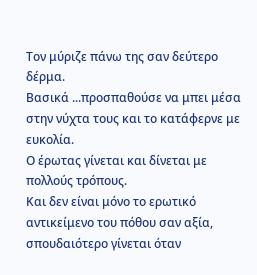Τον μύριζε πάνω της σαν δεύτερο δέρμα.
Βασικά ...προσπαθούσε να μπει μέσα στην νύχτα τους και το κατάφερνε με ευκολία.
Ο έρωτας γίνεται και δίνεται με πολλούς τρόπους.
Και δεν είναι μόνο το ερωτικό αντικείμενο του πόθου σαν αξία, σπουδαιότερο γίνεται όταν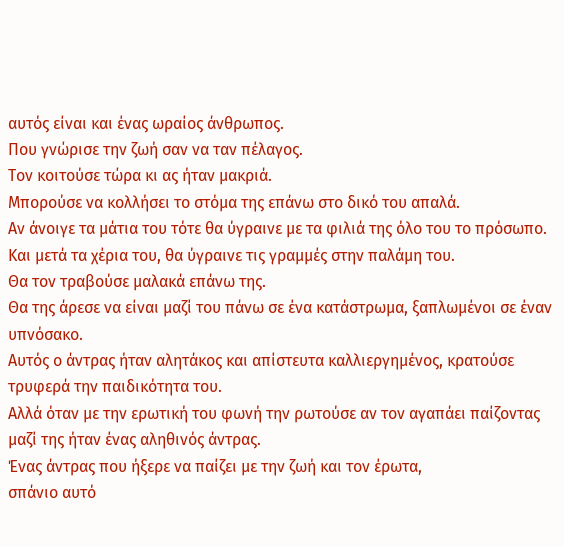αυτός είναι και ένας ωραίος άνθρωπος.
Που γνώρισε την ζωή σαν να ταν πέλαγος.
Τον κοιτούσε τώρα κι ας ήταν μακριά.
Μπορούσε να κολλήσει το στόμα της επάνω στο δικό του απαλά.
Αν άνοιγε τα μάτια του τότε θα ύγραινε με τα φιλιά της όλο του το πρόσωπο.
Και μετά τα χέρια του, θα ύγραινε τις γραμμές στην παλάμη του.
Θα τον τραβούσε μαλακά επάνω της.
Θα της άρεσε να είναι μαζί του πάνω σε ένα κατάστρωμα, ξαπλωμένοι σε έναν υπνόσακο.
Αυτός ο άντρας ήταν αλητάκος και απίστευτα καλλιεργημένος, κρατούσε τρυφερά την παιδικότητα του.
Αλλά όταν με την ερωτική του φωνή την ρωτούσε αν τον αγαπάει παίζοντας μαζί της ήταν ένας αληθινός άντρας.
Ένας άντρας που ήξερε να παίζει με την ζωή και τον έρωτα,
σπάνιο αυτό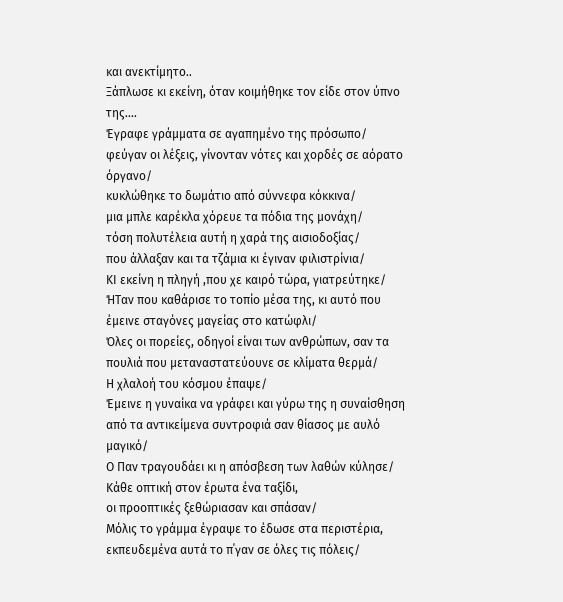και ανεκτίμητο..
Ξάπλωσε κι εκείνη, όταν κοιμήθηκε τον είδε στον ύπνο της....
Έγραφε γράμματα σε αγαπημένο της πρόσωπο/
φεύγαν οι λέξεις, γίνονταν νότες και χορδές σε αόρατο όργανο/
κυκλώθηκε το δωμάτιο από σύννεφα κόκκινα/
μια μπλε καρέκλα χόρευε τα πόδια της μονάχη/
τόση πολυτέλεια αυτή η χαρά της αισιοδοξίας/
που άλλαξαν και τα τζάμια κι έγιναν φιλιστρίνια/
ΚΙ εκείνη η πληγή ,που χε καιρό τώρα, γιατρεύτηκε/
ΉΤαν που καθάρισε το τοπίο μέσα της, κι αυτό που έμεινε σταγόνες μαγείας στο κατώφλι/
Όλες οι πορείες, οδηγοί είναι των ανθρώπων, σαν τα πουλιά που μεταναστατεύουνε σε κλίματα θερμά/
Η χλαλοή του κόσμου έπαψε/
Έμεινε η γυναίκα να γράφει και γύρω της η συναίσθηση από τα αντικείμενα συντροφιά σαν θίασος με αυλό μαγικό/
Ο Παν τραγουδάει κι η απόσβεση των λαθών κύλησε/
Κάθε οπτική στον έρωτα ένα ταξίδι,
οι προοπτικές ξεθώριασαν και σπάσαν/
Μόλις το γράμμα έγραψε το έδωσε στα περιστέρια,
εκπευδεμένα αυτά το π΄γαν σε όλες τις πόλεις/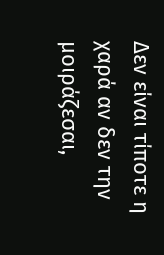Δεν είναι τίποτε η χαρά αν δεν την μοιράζεσαι,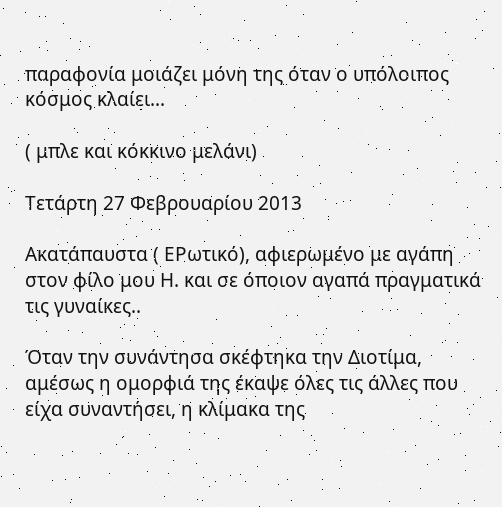παραφονία μοιάζει μόνη της όταν ο υπόλοιπος κόσμος κλαίει...

( μπλε και κόκκινο μελάνι)

Τετάρτη 27 Φεβρουαρίου 2013

Ακατάπαυστα ( ΕΡωτικό), αφιερωμένο με αγάπη στον φίλο μου Η. και σε όποιον αγαπά πραγματικά τις γυναίκες..

Όταν την συνάντησα σκέφτηκα την Διοτίμα, αμέσως η ομορφιά της έκαψε όλες τις άλλες που είχα συναντήσει, η κλίμακα της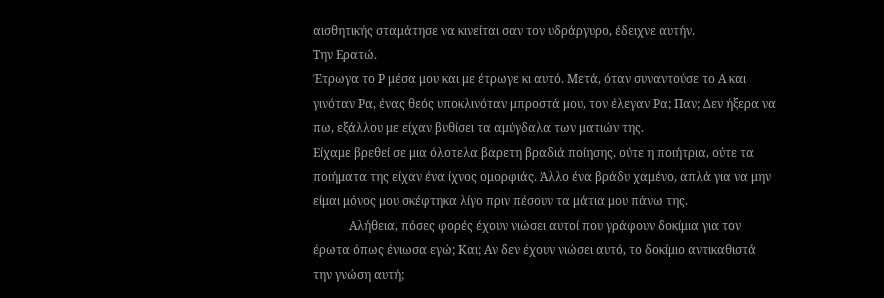αισθητικής σταμάτησε να κινείται σαν τον υδράργυρο, έδειχνε αυτήν.
Την Ερατώ.
Έτρωγα το Ρ μέσα μου και με έτρωγε κι αυτό. Μετά, όταν συναντούσε το Α και γινόταν Ρα, ένας θεός υποκλινόταν μπροστά μου, τον έλεγαν Ρα; Παν; Δεν ήξερα να πω, εξάλλου με είχαν βυθίσει τα αμύγδαλα των ματιών της.
Είχαμε βρεθεί σε μια όλοτελα βαρετη βραδιά ποίησης, ούτε η ποιήτρια, ούτε τα ποιήματα της είχαν ένα ίχνος ομορφιάς. Άλλο ένα βράδυ χαμένο, απλά για να μην είμαι μόνος μου σκέφτηκα λίγο πριν πέσουν τα μάτια μου πάνω της.
            Αλήθεια, πόσες φορές έχουν νιώσει αυτοί που γράφουν δοκίμια για τον έρωτα όπως ένιωσα εγώ; Και; Αν δεν έχουν νιώσει αυτό, το δοκίμιο αντικαθιστά την γνώση αυτή;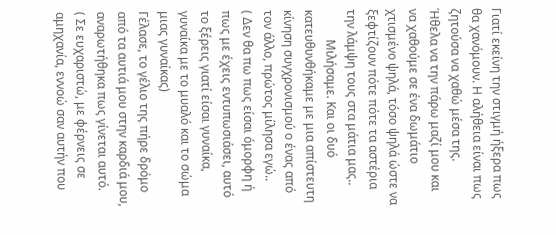Γιατί εκείνη την στιγμή ήξερα πως θα χανόμουν. Η αλήθεια είναι πως ζητούσα να χαθώ μέσα της.
Ήθελα να την πάρω μαζί μου και να χαθούμε σε ένα δωμάτιο χτισμένο ψηλά, τόσο ψηλά ώστε να ξεφτίζουν πότε πότε τα αστέρια την λάμψη τους στα μάτια μας..
          Μιλήσαμε. Και οι δυό κατευθυνθήκαμε με μια απίστευτη κίνηση συγχρονισμού ο ένας από τον άλλο, πρώτος μίλησα εγώ..
( Δεν θα πω πως είσαι όμορφη ή πως με έχεις εντυπωσιάσει, αυτό το ξέρεις γιατί είσαι γυναίκα, γυναίκα με το μυαλό και το σώμα μιας γυναίκας)
Γέλασε, το γέλιο της πήρε δρόμο από τα αυτιά μου στην καρδιά μου, αναρωτήθηκα πως γίνεται αυτό.
( Σε ευχαριστώ, με φέρνεις σε αμηχανία, εννοώ σαν αυτήν που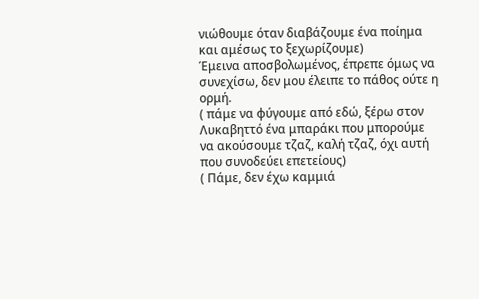νιώθουμε όταν διαβάζουμε ένα ποίημα και αμέσως το ξεχωρίζουμε)
Έμεινα αποσβολωμένος, έπρεπε όμως να συνεχίσω, δεν μου έλειπε το πάθος ούτε η  ορμή.
( πάμε να φύγουμε από εδώ, ξέρω στον Λυκαβηττό ένα μπαράκι που μπορούμε να ακούσουμε τζαζ, καλή τζαζ, όχι αυτή που συνοδεύει επετείους)
( Πάμε, δεν έχω καμμιά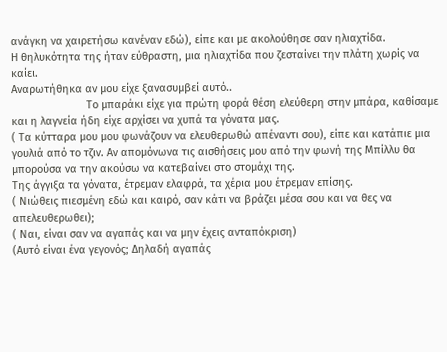ανάγκη να χαιρετήσω κανέναν εδώ), είπε και με ακολούθησε σαν ηλιαχτίδα.
Η θηλυκότητα της ήταν εύθραστη, μια ηλιαχτίδα που ζεσταίνει την πλάτη χωρίς να καίει.
Αναρωτήθηκα αν μου είχε ξανασυμβεί αυτό..
                         Το μπαράκι είχε για πρώτη φορά θέση ελεύθερη στην μπάρα, καθίσαμε και η λαγνεία ήδη είχε αρχίσει να χυπά τα γόνατα μας.
( Τα κύτταρα μου μου φωνάζουν να ελευθερωθώ απέναντι σου), είπε και κατάπιε μια γουλιά από το τζιν. Αν απομόνωνα τις αισθήσεις μου από την φωνή της Μπίλλυ θα μπορούσα να την ακούσω να κατεβαίνει στο στομάχι της.
Της άγγιξα τα γόνατα, έτρεμαν ελαφρά, τα χέρια μου έτρεμαν επίσης.
( Νιώθεις πιεσμένη εδώ και καιρό, σαν κάτι να βράζει μέσα σου και να θες να απελευθερωθει);
( Ναι, είναι σαν να αγαπάς και να μην έχεις ανταπόκριση)
(Αυτό είναι ένα γεγονός; Δηλαδή αγαπάς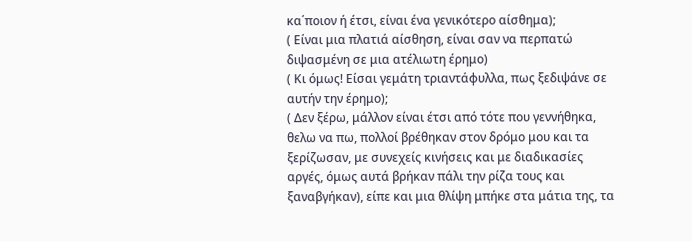κα΄ποιον ή έτσι, είναι ένα γενικότερο αίσθημα);
( Είναι μια πλατιά αίσθηση, είναι σαν να περπατώ διψασμένη σε μια ατέλιωτη έρημο)
( Κι όμως! Είσαι γεμάτη τριαντάφυλλα, πως ξεδιψάνε σε αυτήν την έρημο);
( Δεν ξέρω, μάλλον είναι έτσι από τότε που γεννήθηκα, θελω να πω, πολλοί βρέθηκαν στον δρόμο μου και τα ξερίζωσαν, με συνεχείς κινήσεις και με διαδικασίες αργές, όμως αυτά βρήκαν πάλι την ρίζα τους και ξαναβγήκαν), είπε και μια θλίψη μπήκε στα μάτια της, τα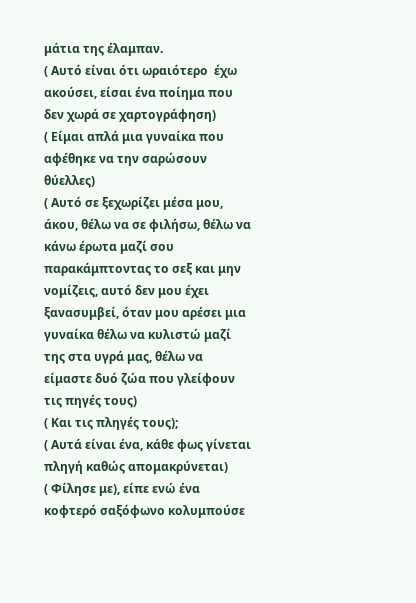μάτια της έλαμπαν.
( Αυτό είναι ότι ωραιότερο  έχω ακούσει, είσαι ένα ποίημα που δεν χωρά σε χαρτογράφηση)
( Είμαι απλά μια γυναίκα που αφέθηκε να την σαρώσουν θύελλες)
( Αυτό σε ξεχωρίζει μέσα μου, άκου, θέλω να σε φιλήσω, θέλω να κάνω έρωτα μαζί σου παρακάμπτοντας το σεξ και μην νομίζεις, αυτό δεν μου έχει ξανασυμβεί, όταν μου αρέσει μια γυναίκα θέλω να κυλιστώ μαζί της στα υγρά μας, θέλω να είμαστε δυό ζώα που γλείφουν τις πηγές τους)
( Και τις πληγές τους);
( Αυτά είναι ένα, κάθε φως γίνεται πληγή καθώς απομακρύνεται)
( Φίλησε με), είπε ενώ ένα κοφτερό σαξόφωνο κολυμπούσε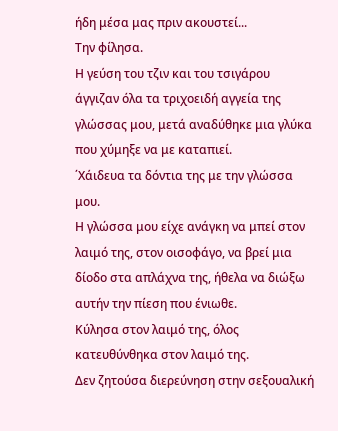ήδη μέσα μας πριν ακουστεί...
Την φίλησα.
Η γεύση του τζιν και του τσιγάρου άγγιζαν όλα τα τριχοειδή αγγεία της γλώσσας μου, μετά αναδύθηκε μια γλύκα που χύμηξε να με καταπιεί.
΄Χάιδευα τα δόντια της με την γλώσσα μου.
Η γλώσσα μου είχε ανάγκη να μπεί στον λαιμό της, στον οισοφάγο, να βρεί μια δίοδο στα απλάχνα της, ήθελα να διώξω αυτήν την πίεση που ένιωθε.
Κύλησα στον λαιμό της, όλος κατευθύνθηκα στον λαιμό της.
Δεν ζητούσα διερεύνηση στην σεξουαλική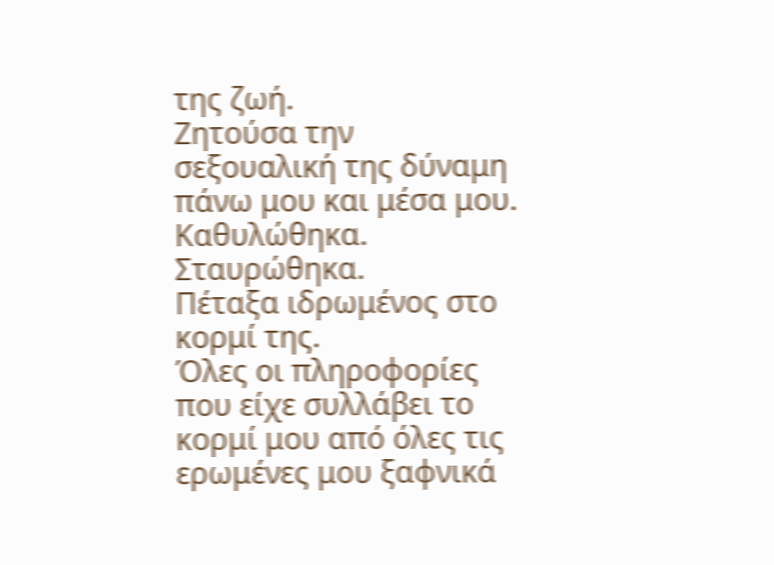της ζωή.
Ζητούσα την σεξουαλική της δύναμη πάνω μου και μέσα μου.
Καθυλώθηκα.
Σταυρώθηκα.
Πέταξα ιδρωμένος στο κορμί της.
Όλες οι πληροφορίες που είχε συλλάβει το κορμί μου από όλες τις ερωμένες μου ξαφνικά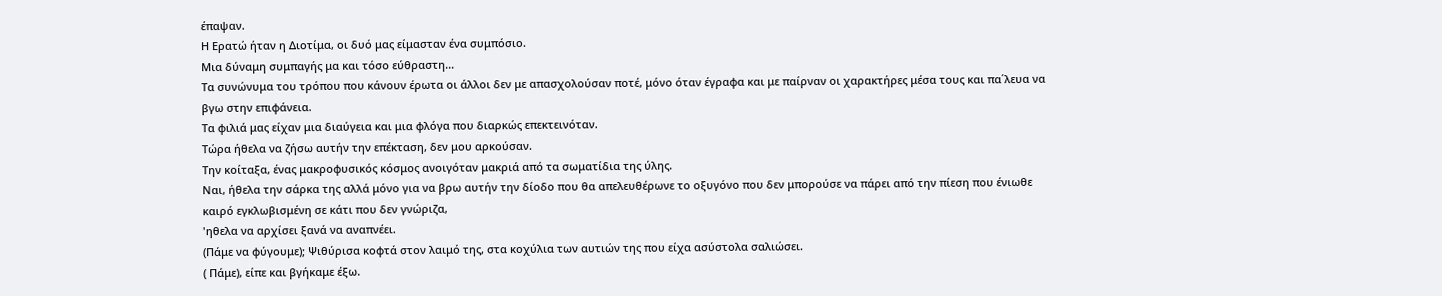έπαψαν.
Η Ερατώ ήταν η Διοτίμα, οι δυό μας είμασταν ένα συμπόσιο.
Μια δύναμη συμπαγής μα και τόσο εύθραστη...
Τα συνώνυμα του τρόπου που κάνουν έρωτα οι άλλοι δεν με απασχολούσαν ποτέ, μόνο όταν έγραφα και με παίρναν οι χαρακτήρες μέσα τους και πα΄λευα να βγω στην επιφάνεια.
Τα φιλιά μας είχαν μια διαύγεια και μια φλόγα που διαρκώς επεκτεινόταν.
Τώρα ήθελα να ζήσω αυτήν την επέκταση, δεν μου αρκούσαν.
Την κοίταξα, ένας μακροφυσικός κόσμος ανοιγόταν μακριά από τα σωματίδια της ύλης.
Ναι, ήθελα την σάρκα της αλλά μόνο για να βρω αυτήν την δίοδο που θα απελευθέρωνε το οξυγόνο που δεν μπορούσε να πάρει από την πίεση που ένιωθε καιρό εγκλωβισμένη σε κάτι που δεν γνώριζα,
'ηθελα να αρχίσει ξανά να αναπνέει.
(Πάμε να φύγουμε); Ψιθύρισα κοφτά στον λαιμό της, στα κοχύλια των αυτιών της που είχα ασύστολα σαλιώσει.
( Πάμε), είπε και βγήκαμε έξω.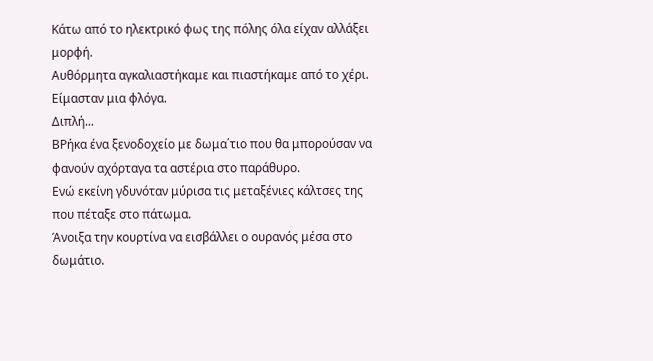Κάτω από το ηλεκτρικό φως της πόλης όλα είχαν αλλάξει μορφή.
Αυθόρμητα αγκαλιαστήκαμε και πιαστήκαμε από το χέρι.
Είμασταν μια φλόγα.
Διπλή...
ΒΡήκα ένα ξενοδοχείο με δωμα΄τιο που θα μπορούσαν να φανούν αχόρταγα τα αστέρια στο παράθυρο.
Ενώ εκείνη γδυνόταν μύρισα τις μεταξένιες κάλτσες της που πέταξε στο πάτωμα.
Άνοιξα την κουρτίνα να εισβάλλει ο ουρανός μέσα στο δωμάτιο.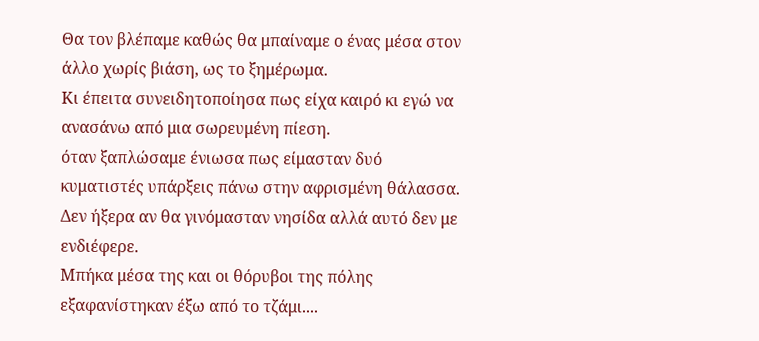Θα τον βλέπαμε καθώς θα μπαίναμε ο ένας μέσα στον άλλο χωρίς βιάση, ως το ξημέρωμα.
Κι έπειτα συνειδητοποίησα πως είχα καιρό κι εγώ να ανασάνω από μια σωρευμένη πίεση.
όταν ξαπλώσαμε ένιωσα πως είμασταν δυό κυματιστές υπάρξεις πάνω στην αφρισμένη θάλασσα.
Δεν ήξερα αν θα γινόμασταν νησίδα αλλά αυτό δεν με ενδιέφερε.
Μπήκα μέσα της και οι θόρυβοι της πόλης εξαφανίστηκαν έξω από το τζάμι....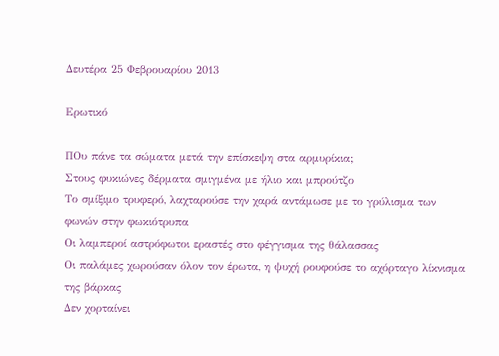Δευτέρα 25 Φεβρουαρίου 2013

Ερωτικό

ΠΟυ πάνε τα σώματα μετά την επίσκεψη στα αρμυρίκια;
Στους φυκιώνες δέρματα σμιγμένα με ήλιο και μπρούτζο
Το σμίξιμο τρυφερό, λαχταρούσε την χαρά αντάμωσε με το γρύλισμα των φωνών στην φωκιότρυπα
Οι λαμπεροί αστρόφωτοι εραστές στο φέγγισμα της θάλασσας
Οι παλάμες χωρούσαν όλον τον έρωτα, η ψυχή ρουφούσε το αχόρταγο λίκνισμα της βάρκας
Δεν χορταίνει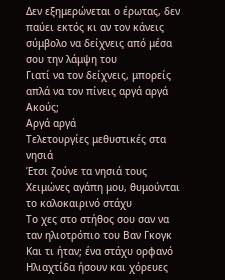Δεν εξημερώνεται ο έρωτας, δεν παύει εκτός κι αν τον κάνεις σύμβολο να δείχνεις από μέσα σου την λάμψη του
Γιατί να τον δείχνεις, μπορείς απλά να τον πίνεις αργά αργά
Ακούς;
Αργά αργά
Τελετουργίες μεθυστικές στα νησιά
Έτσι ζούνε τα νησιά τους Χειμώνες αγάπη μου, θυμούνται το καλοκαιρινό στάχυ
Το χες στο στήθος σου σαν να ταν ηλιοτρόπιο του Βαν Γκογκ
Και τι ήταν; ένα στάχυ ορφανό
Ηλιαχτίδα ήσουν και χόρευες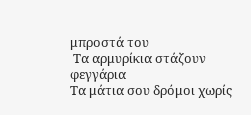μπροστά του
 Τα αρμυρίκια στάζουν φεγγάρια
Τα μάτια σου δρόμοι χωρίς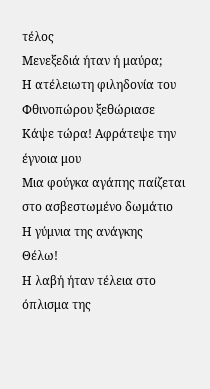τέλος
Μενεξεδιά ήταν ή μαύρα;
Η ατέλειωτη φιληδονία του Φθινοπώρου ξεθώριασε
Κάψε τώρα! Αφράτεψε την έγνοια μου
Μια φούγκα αγάπης παίζεται στο ασβεστωμένο δωμάτιο
Η γύμνια της ανάγκης
Θέλω!
Η λαβή ήταν τέλεια στο όπλισμα της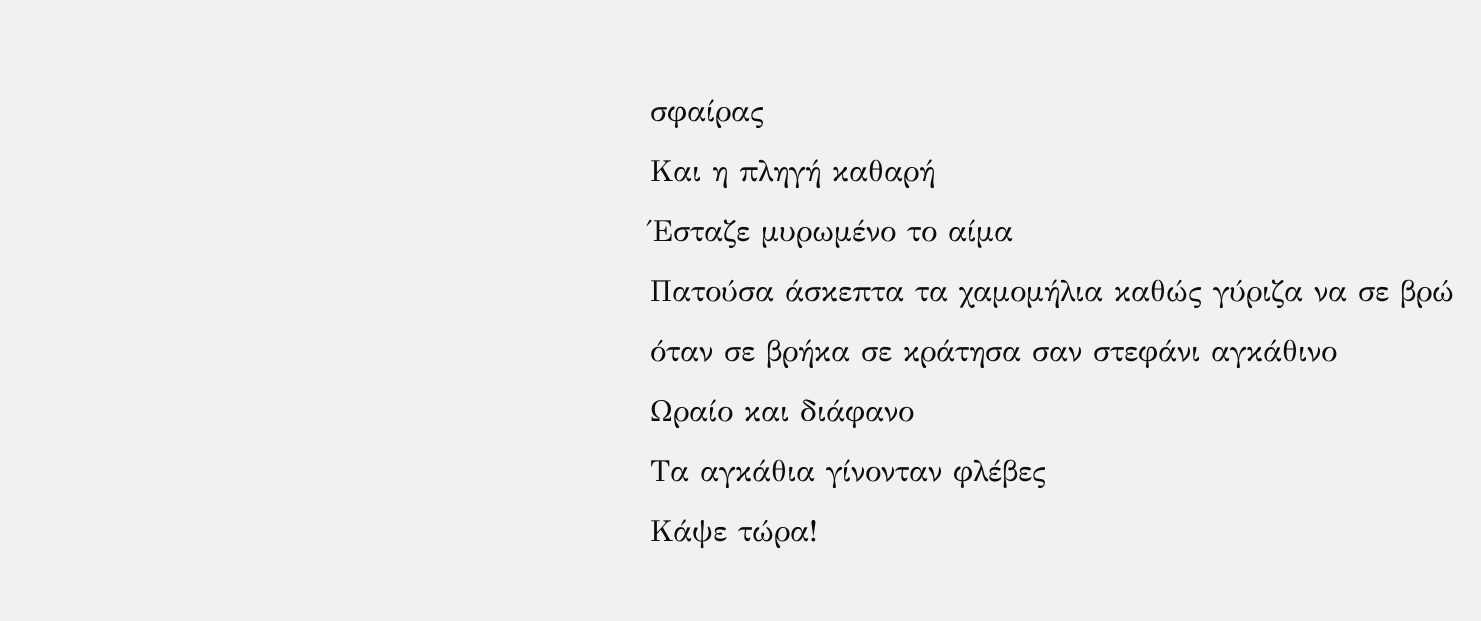σφαίρας
Και η πληγή καθαρή
Έσταζε μυρωμένο το αίμα
Πατούσα άσκεπτα τα χαμομήλια καθώς γύριζα να σε βρώ
όταν σε βρήκα σε κράτησα σαν στεφάνι αγκάθινο
Ωραίο και διάφανο
Τα αγκάθια γίνονταν φλέβες
Κάψε τώρα!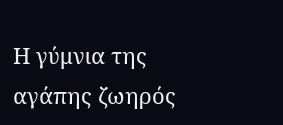Η γύμνια της αγάπης ζωηρός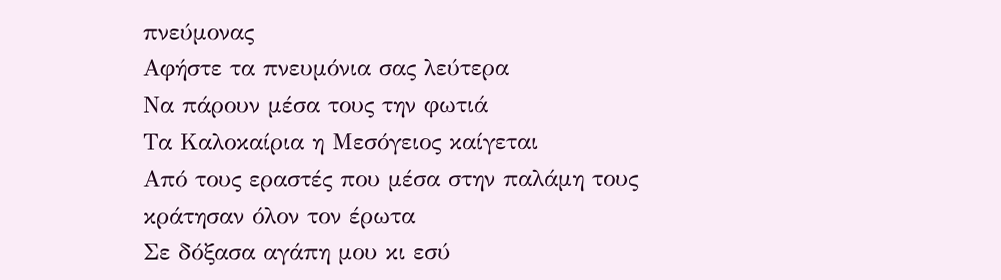πνεύμονας
Αφήστε τα πνευμόνια σας λεύτερα
Να πάρουν μέσα τους την φωτιά
Τα Καλοκαίρια η Μεσόγειος καίγεται
Από τους εραστές που μέσα στην παλάμη τους κράτησαν όλον τον έρωτα
Σε δόξασα αγάπη μου κι εσύ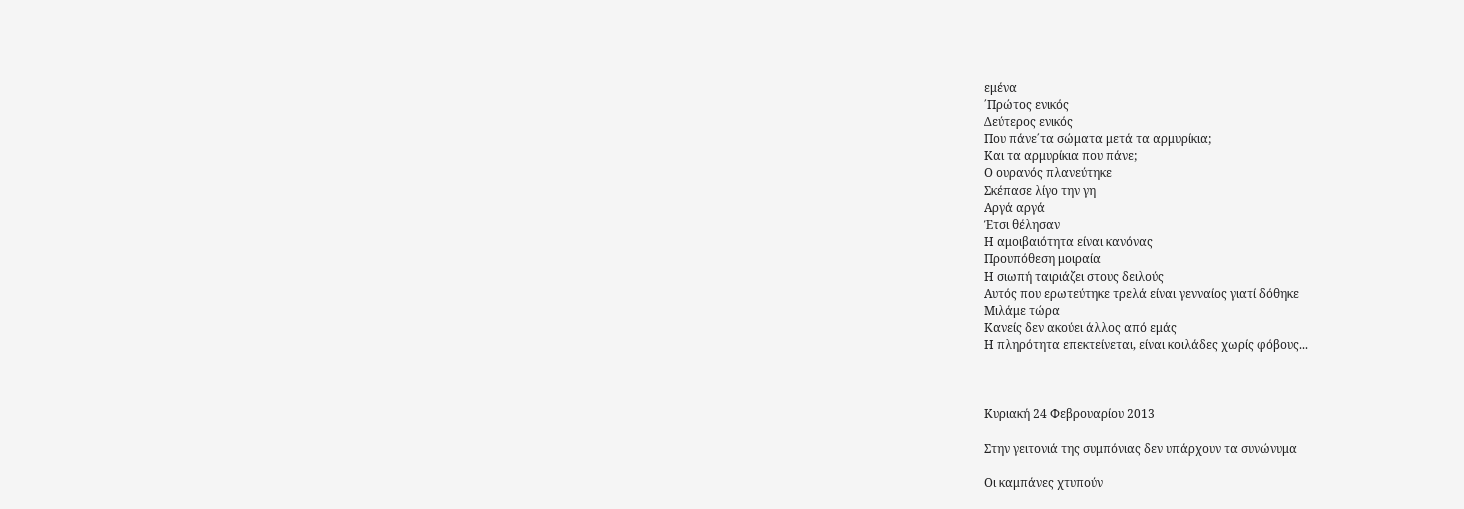εμένα
΄Πρώτος ενικός
Δεύτερος ενικός
Που πάνε΄τα σώματα μετά τα αρμυρίκια;
Και τα αρμυρίκια που πάνε;
Ο ουρανός πλανεύτηκε
Σκέπασε λίγο την γη
Αργά αργά
Έτσι θέλησαν
Η αμοιβαιότητα είναι κανόνας
Προυπόθεση μοιραία
Η σιωπή ταιριάζει στους δειλούς
Αυτός που ερωτεύτηκε τρελά είναι γενναίος γιατί δόθηκε
Μιλάμε τώρα
Κανείς δεν ακούει άλλος από εμάς
Η πληρότητα επεκτείνεται, είναι κοιλάδες χωρίς φόβους...



Κυριακή 24 Φεβρουαρίου 2013

Στην γειτονιά της συμπόνιας δεν υπάρχουν τα συνώνυμα

Οι καμπάνες χτυπούν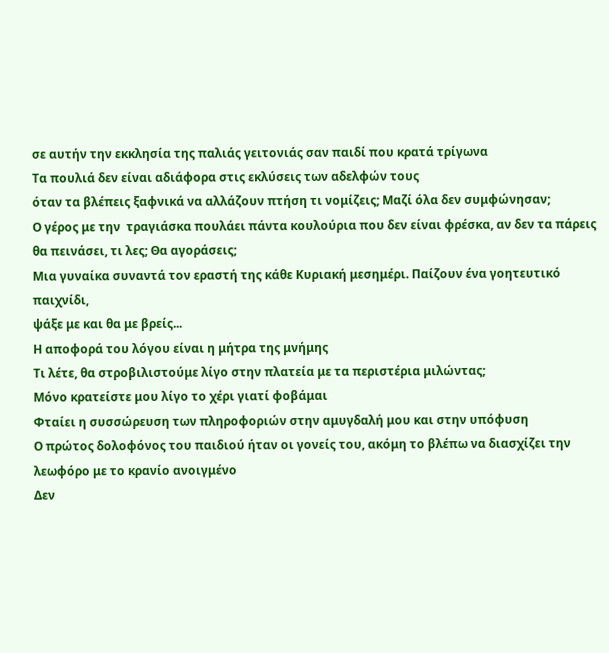σε αυτήν την εκκλησία της παλιάς γειτονιάς σαν παιδί που κρατά τρίγωνα
Τα πουλιά δεν είναι αδιάφορα στις εκλύσεις των αδελφών τους
όταν τα βλέπεις ξαφνικά να αλλάζουν πτήση τι νομίζεις; Μαζί όλα δεν συμφώνησαν;
Ο γέρος με την  τραγιάσκα πουλάει πάντα κουλούρια που δεν είναι φρέσκα, αν δεν τα πάρεις θα πεινάσει, τι λες; Θα αγοράσεις;
Μια γυναίκα συναντά τον εραστή της κάθε Κυριακή μεσημέρι. Παίζουν ένα γοητευτικό παιχνίδι,
ψάξε με και θα με βρείς...
Η αποφορά του λόγου είναι η μήτρα της μνήμης
Τι λέτε, θα στροβιλιστούμε λίγο στην πλατεία με τα περιστέρια μιλώντας;
Μόνο κρατείστε μου λίγο το χέρι γιατί φοβάμαι
Φταίει η συσσώρευση των πληροφοριών στην αμυγδαλή μου και στην υπόφυση
Ο πρώτος δολοφόνος του παιδιού ήταν οι γονείς του, ακόμη το βλέπω να διασχίζει την λεωφόρο με το κρανίο ανοιγμένο
Δεν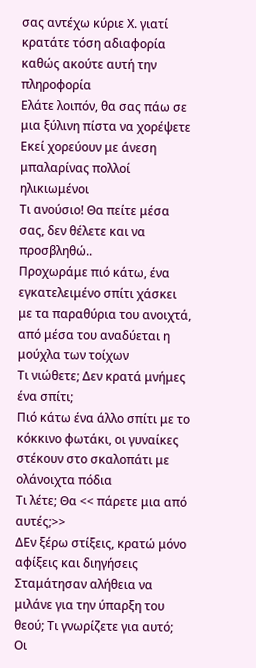σας αντέχω κύριε Χ. γιατί κρατάτε τόση αδιαφορία καθώς ακούτε αυτή την πληροφορία
Ελάτε λοιπόν, θα σας πάω σε μια ξύλινη πίστα να χορέψετε
Εκεί χορεύουν με άνεση μπαλαρίνας πολλοί ηλικιωμένοι
Τι ανούσιο! Θα πείτε μέσα σας, δεν θέλετε και να προσβληθώ..
Προχωράμε πιό κάτω, ένα εγκατελειμένο σπίτι χάσκει με τα παραθύρια του ανοιχτά, από μέσα του αναδύεται η μούχλα των τοίχων
Τι νιώθετε; Δεν κρατά μνήμες ένα σπίτι;
Πιό κάτω ένα άλλο σπίτι με το κόκκινο φωτάκι, οι γυναίκες στέκουν στο σκαλοπάτι με ολάνοιχτα πόδια
Τι λέτε; Θα << πάρετε μια από αυτές;>>
ΔΕν ξέρω στίξεις, κρατώ μόνο αφίξεις και διηγήσεις
Σταμάτησαν αλήθεια να μιλάνε για την ύπαρξη του θεού; Τι γνωρίζετε για αυτό;
Οι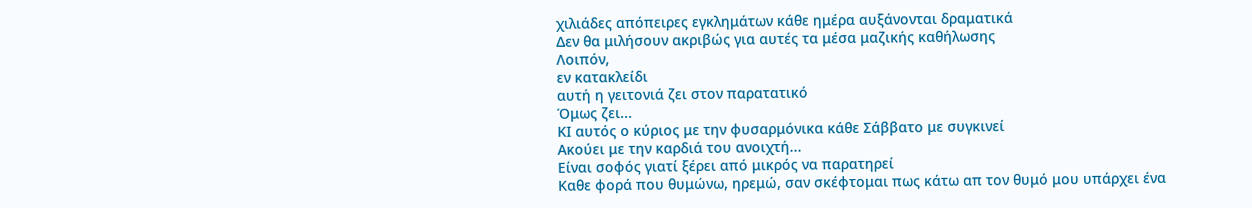χιλιάδες απόπειρες εγκλημάτων κάθε ημέρα αυξάνονται δραματικά
Δεν θα μιλήσουν ακριβώς για αυτές τα μέσα μαζικής καθήλωσης
Λοιπόν,
εν κατακλείδι
αυτή η γειτονιά ζει στον παρατατικό
Όμως ζει...
ΚΙ αυτός ο κύριος με την φυσαρμόνικα κάθε Σάββατο με συγκινεί
Ακούει με την καρδιά του ανοιχτή...
Είναι σοφός γιατί ξέρει από μικρός να παρατηρεί
Καθε φορά που θυμώνω, ηρεμώ, σαν σκέφτομαι πως κάτω απ τον θυμό μου υπάρχει ένα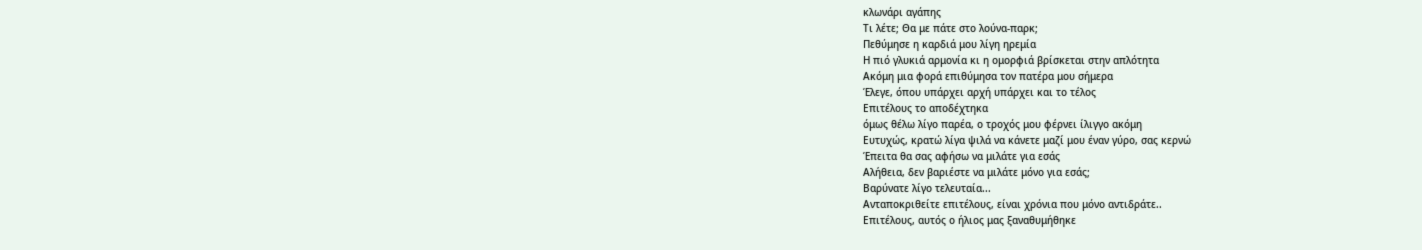κλωνάρι αγάπης
Τι λέτε; Θα με πάτε στο λούνα-παρκ;
Πεθύμησε η καρδιά μου λίγη ηρεμία
Η πιό γλυκιά αρμονία κι η ομορφιά βρίσκεται στην απλότητα
Ακόμη μια φορά επιθύμησα τον πατέρα μου σήμερα
Έλεγε, όπου υπάρχει αρχή υπάρχει και το τέλος
Επιτέλους το αποδέχτηκα
όμως θέλω λίγο παρέα, ο τροχός μου φέρνει ίλιγγο ακόμη
Ευτυχώς, κρατώ λίγα ψιλά να κάνετε μαζί μου έναν γύρο, σας κερνώ
Έπειτα θα σας αφήσω να μιλάτε για εσάς
Αλήθεια, δεν βαριέστε να μιλάτε μόνο για εσάς;
Βαρύνατε λίγο τελευταία...
Ανταποκριθείτε επιτέλους, είναι χρόνια που μόνο αντιδράτε..
Επιτέλους, αυτός ο ήλιος μας ξαναθυμήθηκε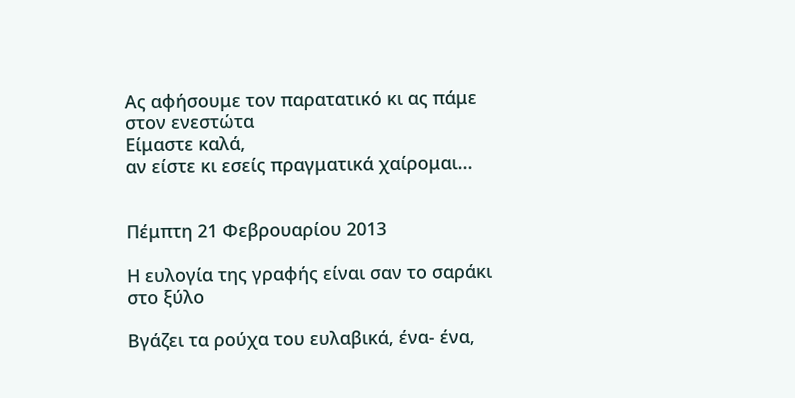Ας αφήσουμε τον παρατατικό κι ας πάμε στον ενεστώτα
Είμαστε καλά,
αν είστε κι εσείς πραγματικά χαίρομαι...


Πέμπτη 21 Φεβρουαρίου 2013

Η ευλογία της γραφής είναι σαν το σαράκι στο ξύλο

Βγάζει τα ρούχα του ευλαβικά, ένα- ένα,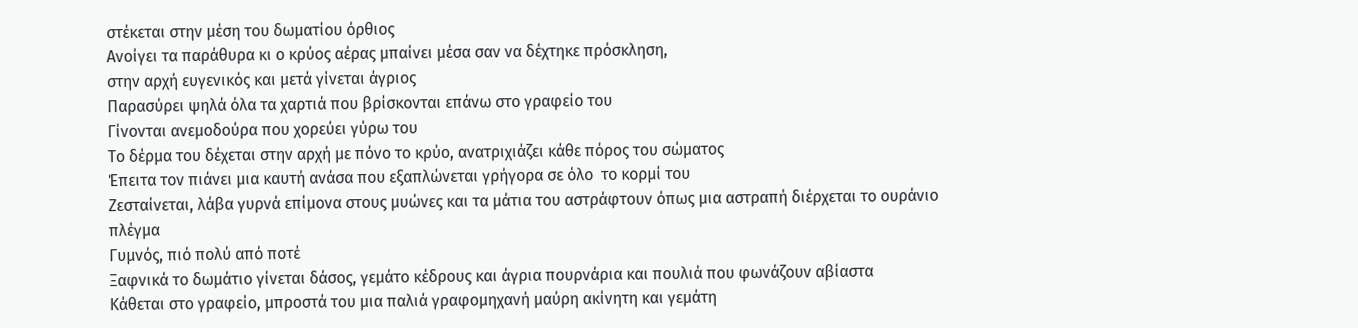στέκεται στην μέση του δωματίου όρθιος
Ανοίγει τα παράθυρα κι ο κρύος αέρας μπαίνει μέσα σαν να δέχτηκε πρόσκληση,
στην αρχή ευγενικός και μετά γίνεται άγριος
Παρασύρει ψηλά όλα τα χαρτιά που βρίσκονται επάνω στο γραφείο του
Γίνονται ανεμοδούρα που χορεύει γύρω του
Το δέρμα του δέχεται στην αρχή με πόνο το κρύο, ανατριχιάζει κάθε πόρος του σώματος
Έπειτα τον πιάνει μια καυτή ανάσα που εξαπλώνεται γρήγορα σε όλο  το κορμί του
Ζεσταίνεται, λάβα γυρνά επίμονα στους μυώνες και τα μάτια του αστράφτουν όπως μια αστραπή διέρχεται το ουράνιο πλέγμα
Γυμνός, πιό πολύ από ποτέ
Ξαφνικά το δωμάτιο γίνεται δάσος, γεμάτο κέδρους και άγρια πουρνάρια και πουλιά που φωνάζουν αβίαστα
Κάθεται στο γραφείο, μπροστά του μια παλιά γραφομηχανή μαύρη ακίνητη και γεμάτη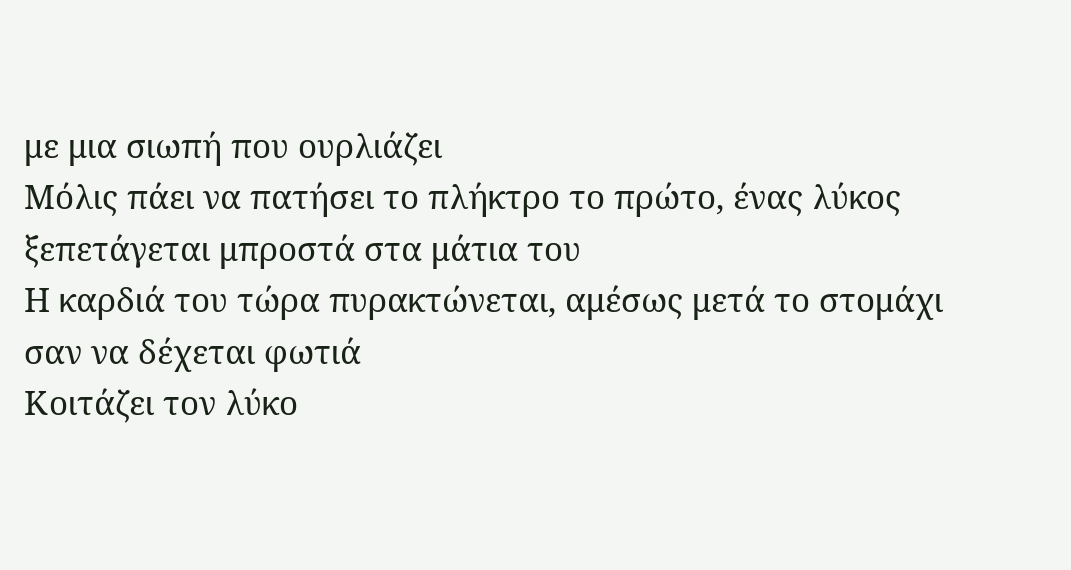με μια σιωπή που ουρλιάζει
Μόλις πάει να πατήσει το πλήκτρο το πρώτο, ένας λύκος ξεπετάγεται μπροστά στα μάτια του
Η καρδιά του τώρα πυρακτώνεται, αμέσως μετά το στομάχι σαν να δέχεται φωτιά
Κοιτάζει τον λύκο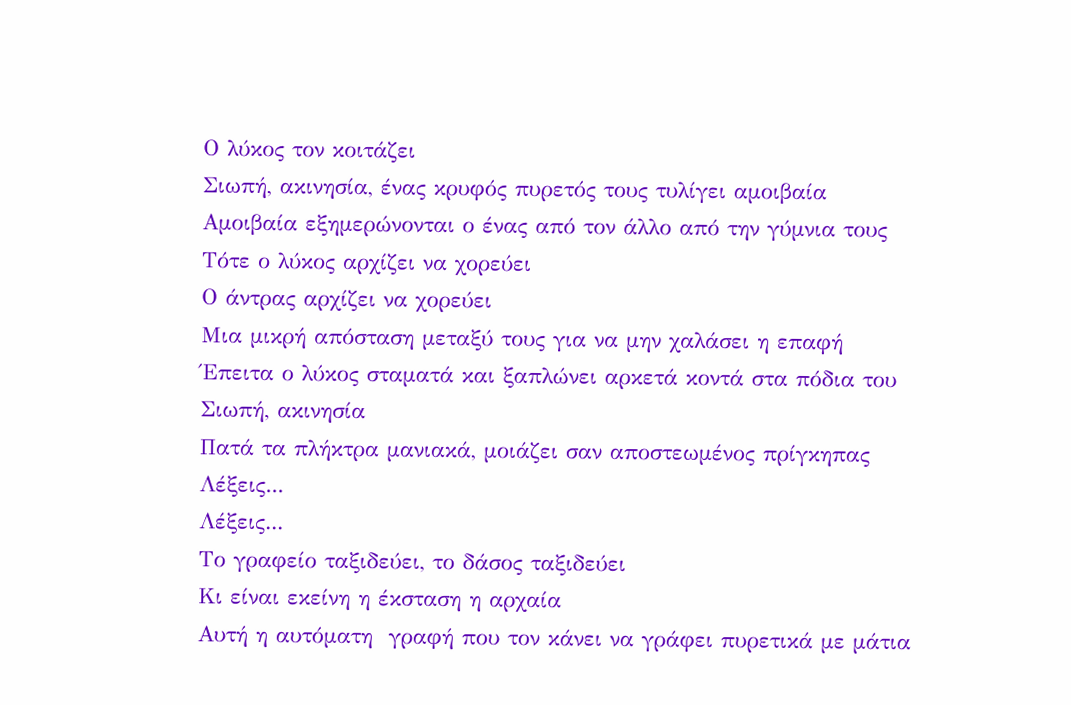Ο λύκος τον κοιτάζει
Σιωπή, ακινησία, ένας κρυφός πυρετός τους τυλίγει αμοιβαία
Αμοιβαία εξημερώνονται ο ένας από τον άλλο από την γύμνια τους
Τότε ο λύκος αρχίζει να χορεύει
Ο άντρας αρχίζει να χορεύει
Μια μικρή απόσταση μεταξύ τους για να μην χαλάσει η επαφή
Έπειτα ο λύκος σταματά και ξαπλώνει αρκετά κοντά στα πόδια του
Σιωπή, ακινησία
Πατά τα πλήκτρα μανιακά, μοιάζει σαν αποστεωμένος πρίγκηπας
Λέξεις...
Λέξεις...
Το γραφείο ταξιδεύει, το δάσος ταξιδεύει
Κι είναι εκείνη η έκσταση η αρχαία
Αυτή η αυτόματη  γραφή που τον κάνει να γράφει πυρετικά με μάτια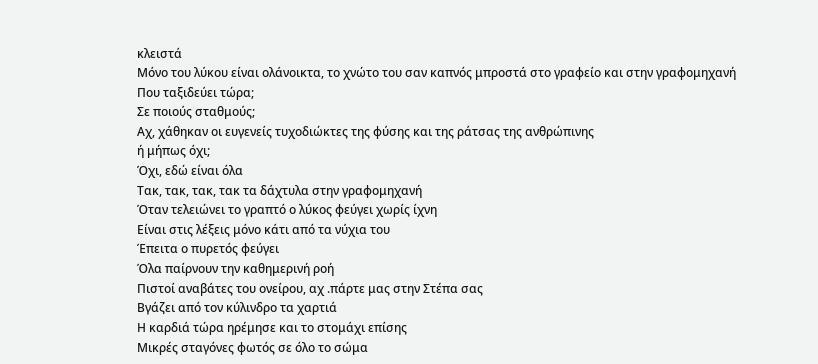κλειστά
Μόνο του λύκου είναι ολάνοικτα, το χνώτο του σαν καπνός μπροστά στο γραφείο και στην γραφομηχανή
Που ταξιδεύει τώρα;
Σε ποιούς σταθμούς;
Αχ, χάθηκαν οι ευγενείς τυχοδιώκτες της φύσης και της ράτσας της ανθρώπινης
ή μήπως όχι;
Όχι, εδώ είναι όλα
Τακ, τακ, τακ, τακ τα δάχτυλα στην γραφομηχανή
Όταν τελειώνει το γραπτό ο λύκος φεύγει χωρίς ίχνη
Είναι στις λέξεις μόνο κάτι από τα νύχια του
Έπειτα ο πυρετός φεύγει
Όλα παίρνουν την καθημερινή ροή
Πιστοί αναβάτες του ονείρου, αχ .πάρτε μας στην Στέπα σας
Βγάζει από τον κύλινδρο τα χαρτιά
Η καρδιά τώρα ηρέμησε και το στομάχι επίσης
Μικρές σταγόνες φωτός σε όλο το σώμα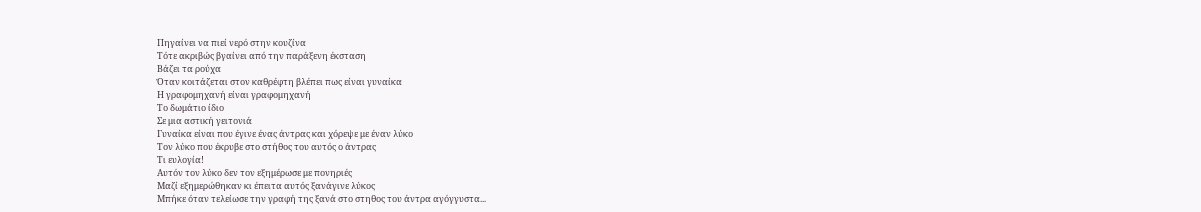Πηγαίνει να πιεί νερό στην κουζίνα
Τότε ακριβώς βγαίνει από την παράξενη έκσταση
Βάζει τα ρούχα
Όταν κοιτάζεται στον καθρέφτη βλέπει πως είναι γυναίκα
Η γραφομηχανή είναι γραφομηχανή
Το δωμάτιο ίδιο
Σε μια αστική γειτονιά
Γυναίκα είναι που έγινε ένας άντρας και χόρεψε με έναν λύκο
Τον λύκο που έκρυβε στο στήθος του αυτός ο άντρας
Τι ευλογία!
Αυτόν τον λύκο δεν τον εξημέρωσε με πονηριές
Μαζί εξημερώθηκαν κι έπειτα αυτός ξανάγινε λύκος
Μπήκε όταν τελείωσε την γραφή της ξανά στο στηθος του άντρα αγόγγυστα...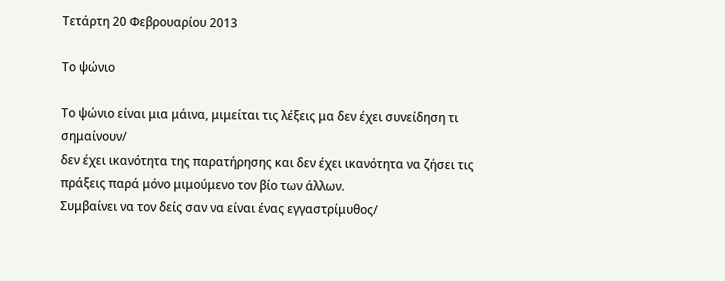Τετάρτη 20 Φεβρουαρίου 2013

Το ψώνιο

Το ψώνιο είναι μια μάινα, μιμείται τις λέξεις μα δεν έχει συνείδηση τι σημαίνουν/
δεν έχει ικανότητα της παρατήρησης και δεν έχει ικανότητα να ζήσει τις πράξεις παρά μόνο μιμούμενο τον βίο των άλλων.
Συμβαίνει να τον δείς σαν να είναι ένας εγγαστρίμυθος/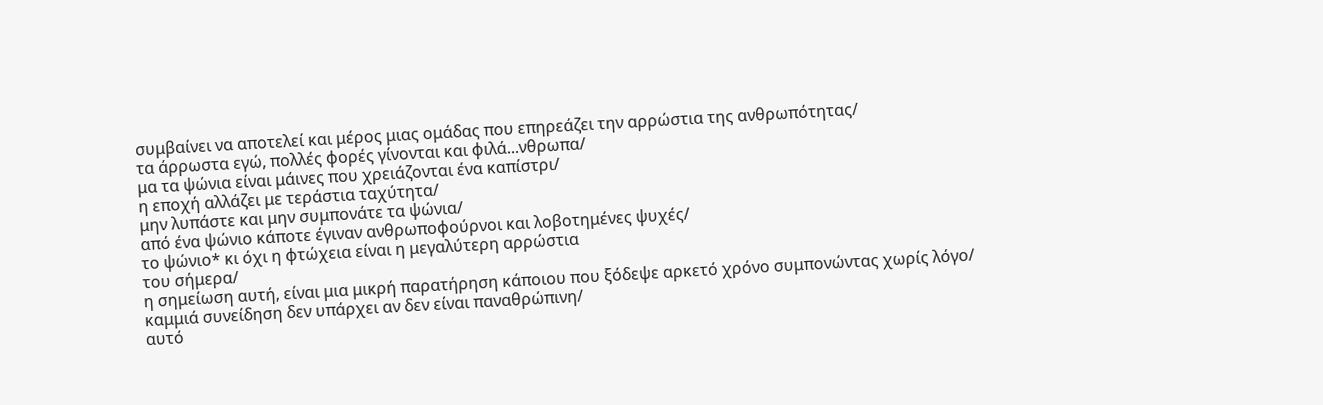συμβαίνει να αποτελεί και μέρος μιας ομάδας που επηρεάζει την αρρώστια της ανθρωπότητας/
τα άρρωστα εγώ, πολλές φορές γίνονται και φιλά...νθρωπα/
μα τα ψώνια είναι μάινες που χρειάζονται ένα καπίστρι/
η εποχή αλλάζει με τεράστια ταχύτητα/
μην λυπάστε και μην συμπονάτε τα ψώνια/
από ένα ψώνιο κάποτε έγιναν ανθρωποφούρνοι και λοβοτημένες ψυχές/
το ψώνιο* κι όχι η φτώχεια είναι η μεγαλύτερη αρρώστια
του σήμερα/
η σημείωση αυτή, είναι μια μικρή παρατήρηση κάποιου που ξόδεψε αρκετό χρόνο συμπονώντας χωρίς λόγο/
καμμιά συνείδηση δεν υπάρχει αν δεν είναι παναθρώπινη/
αυτό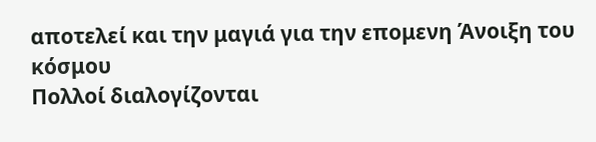αποτελεί και την μαγιά για την επομενη Άνοιξη του κόσμου
Πολλοί διαλογίζονται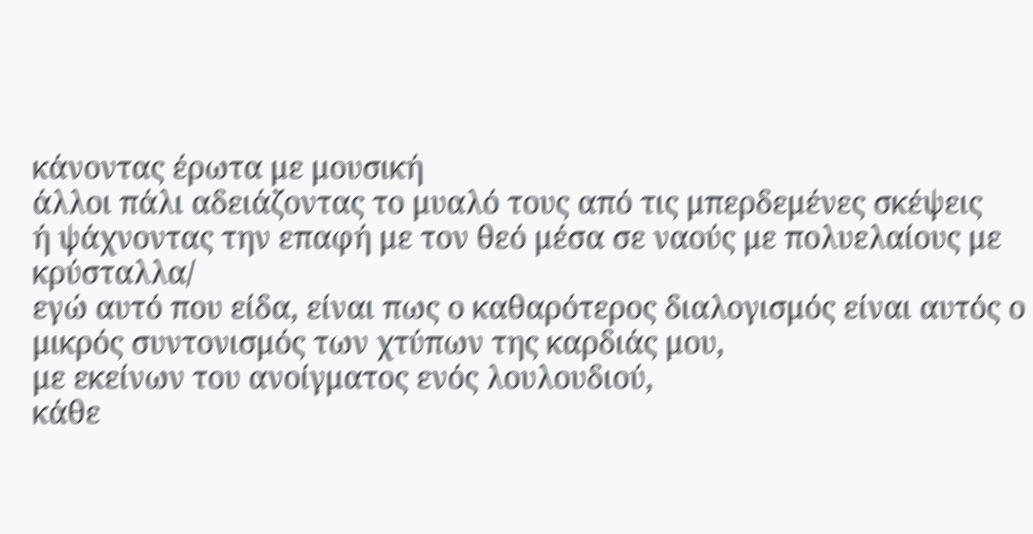κάνοντας έρωτα με μουσική
άλλοι πάλι αδειάζοντας το μυαλό τους από τις μπερδεμένες σκέψεις
ή ψάχνοντας την επαφή με τον θεό μέσα σε ναούς με πολυελαίους με κρύσταλλα/
εγώ αυτό που είδα, είναι πως ο καθαρότερος διαλογισμός είναι αυτός ο μικρός συντονισμός των χτύπων της καρδιάς μου,
με εκείνων του ανοίγματος ενός λουλουδιού,
κάθε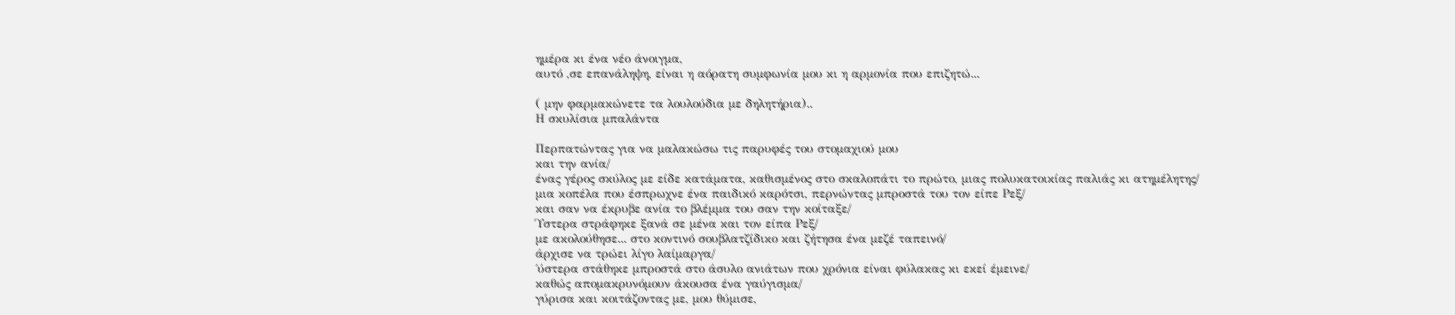ημέρα κι ένα νέο άνοιγμα,
αυτό ,σε επανάληψη, είναι η αόρατη συμφωνία μου κι η αρμονία που επιζητώ...

( μην φαρμακώνετε τα λουλούδια με δηλητήρια)..
Η σκυλίσια μπαλάντα

Περπατώντας για να μαλακώσω τις παρυφές του στομαχιού μου
και την ανία/
ένας γέρος σκύλος με είδε κατάματα, καθισμένος στο σκαλοπάτι το πρώτο, μιας πολυκατοικίας παλιάς κι ατημέλητης/
μια κοπέλα που έσπρωχνε ένα παιδικό καρότσι, περνώντας μπροστά του τον είπε Ρεξ/
και σαν να έκρυβε ανία το βλέμμα του σαν την κοίταξε/
Ύστερα στράφηκε ξανά σε μένα και τον είπα Ρεξ/
με ακολούθησε... στο κοντινό σουβλατζίδικο και ζήτησα ένα μεζέ ταπεινό/
άρχισε να τρώει λίγο λαίμαργα/
΄ύστερα στάθηκε μπροστά στο άσυλο ανιάτων που χρόνια είναι φύλακας κι εκεί έμεινε/
καθώς απομακρυνόμουν άκουσα ένα γαύγισμα/
γύρισα και κοιτάζοντας με, μου θύμισε,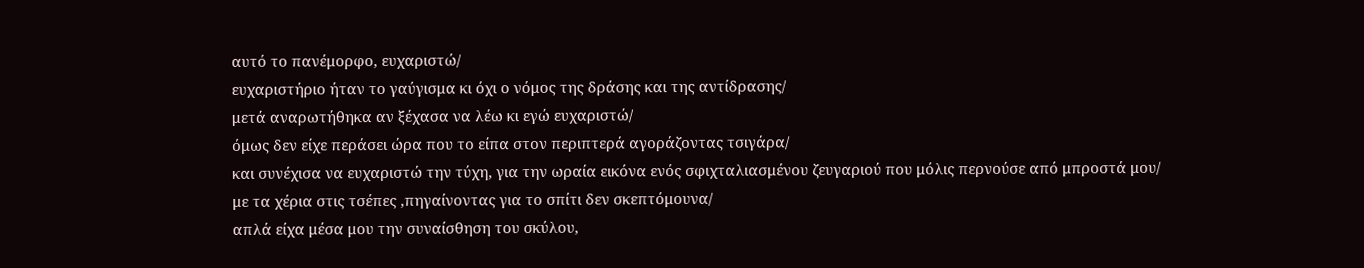αυτό το πανέμορφο, ευχαριστώ/
ευχαριστήριο ήταν το γαύγισμα κι όχι ο νόμος της δράσης και της αντίδρασης/
μετά αναρωτήθηκα αν ξέχασα να λέω κι εγώ ευχαριστώ/
όμως δεν είχε περάσει ώρα που το είπα στον περιπτερά αγοράζοντας τσιγάρα/
και συνέχισα να ευχαριστώ την τύχη, για την ωραία εικόνα ενός σφιχταλιασμένου ζευγαριού που μόλις περνούσε από μπροστά μου/
με τα χέρια στις τσέπες ,πηγαίνοντας για το σπίτι δεν σκεπτόμουνα/
απλά είχα μέσα μου την συναίσθηση του σκύλου,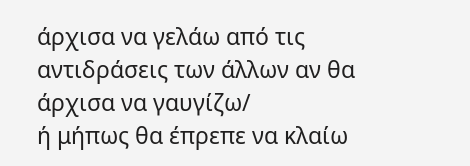άρχισα να γελάω από τις αντιδράσεις των άλλων αν θα άρχισα να γαυγίζω/
ή μήπως θα έπρεπε να κλαίω